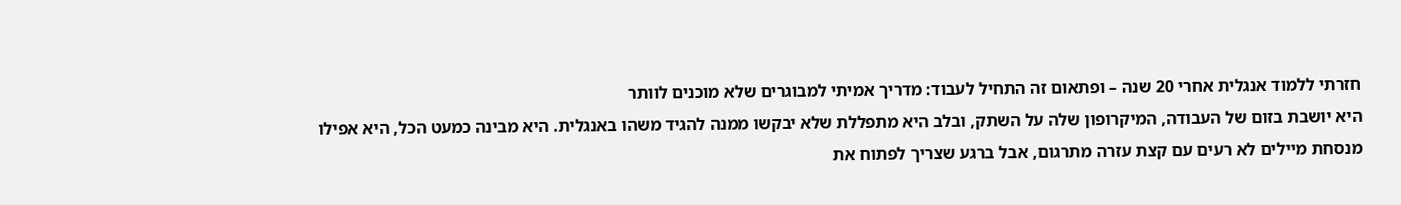חזרתי ללמוד אנגלית אחרי 20 שנה – ופתאום זה התחיל לעבוד: מדריך אמיתי למבוגרים שלא מוכנים לוותר
היא יושבת בזום של העבודה, המיקרופון שלה על השתק, ובלב היא מתפללת שלא יבקשו ממנה להגיד משהו באנגלית. היא מבינה כמעט הכל, היא אפילו מנסחת מיילים לא רעים עם קצת עזרה מתרגום, אבל ברגע שצריך לפתוח את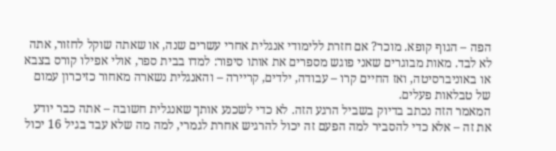הפה – הגוף קופא. מוכר? אם חזרת ללימודי אנגלית אחרי עשרים שנה, או שאתה שוקל לחזור, אתה לא לבד. מאות מבוגרים שאני פוגש מספרים את אותו סיפור: למדו בבית ספר, אולי אפילו קורס בצבא או באוניברסיטה, ואז החיים קרו – עבודה, ילדים, קריירה – והאנגלית נשארה מאחור כזיכרון עמום של טבלאות פעלים.
המאמר הזה נכתב בדיוק בשביל הרגע הזה. לא כדי לשכנע אותך שאנגלית חשובה – אתה כבר יודע את זה – אלא כדי להסביר למה הפעם זה יכול להרגיש אחרת לגמרי, למה מה שלא עבד בגיל 16 יכול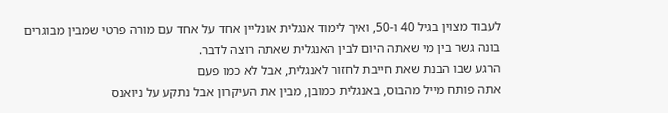לעבוד מצוין בגיל 40 ו-50, ואיך לימוד אנגלית אונליין אחד על אחד עם מורה פרטי שמבין מבוגרים בונה גשר בין מי שאתה היום לבין האנגלית שאתה רוצה לדבר.
הרגע שבו הבנת שאת חייבת לחזור לאנגלית, אבל לא כמו פעם
אתה פותח מייל מהבוס, באנגלית כמובן, מבין את העיקרון אבל נתקע על ניואנס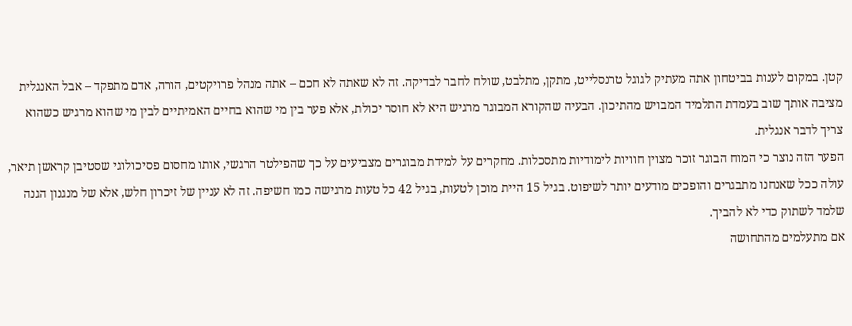קטן. במקום לענות בביטחון אתה מעתיק לגוגל טרנסלייט, מתקן, מתלבט, שולח לחבר לבדיקה. זה לא שאתה לא חכם – אתה מנהל פרויקטים, הורה, אדם מתפקד – אבל האנגלית מציבה אותך שוב בעמדת התלמיד המבויש מהתיכון. הבעיה שהקורא המבוגר מרגיש היא לא חוסר יכולת, אלא פער בין מי שהוא בחיים האמיתיים לבין מי שהוא מרגיש כשהוא צריך לדבר אנגלית.
הפער הזה נוצר כי המוח הבוגר זוכר מצוין חוויות לימודיות מתסכלות. מחקרים על למידת מבוגרים מצביעים על כך שהפילטר הרגשי, אותו מחסום פסיכולוגי שסטיבן קראשן תיאר, עולה ככל שאנחנו מתבגרים והופכים מודעים יותר לשיפוט. בגיל 15 היית מוכן לטעות, בגיל 42 כל טעות מרגישה כמו חשיפה. זה לא עניין של זיכרון חלש, אלא של מנגנון הגנה שלמד לשתוק כדי לא להביך.
אם מתעלמים מהתחושה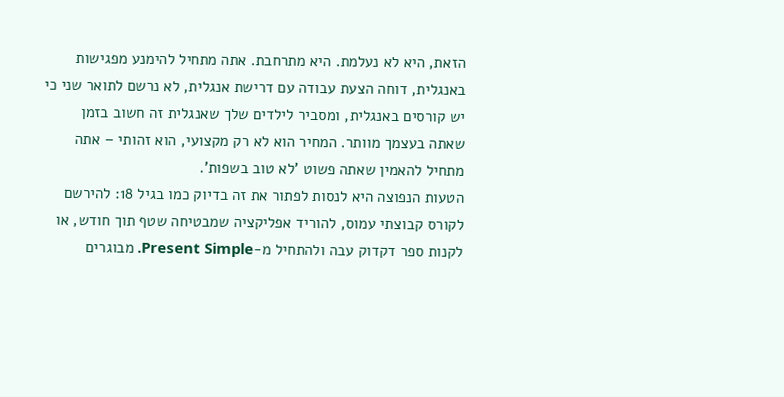הזאת, היא לא נעלמת. היא מתרחבת. אתה מתחיל להימנע מפגישות באנגלית, דוחה הצעת עבודה עם דרישת אנגלית, לא נרשם לתואר שני כי יש קורסים באנגלית, ומסביר לילדים שלך שאנגלית זה חשוב בזמן שאתה בעצמך מוותר. המחיר הוא לא רק מקצועי, הוא זהותי – אתה מתחיל להאמין שאתה פשוט 'לא טוב בשפות'.
הטעות הנפוצה היא לנסות לפתור את זה בדיוק כמו בגיל 18: להירשם לקורס קבוצתי עמוס, להוריד אפליקציה שמבטיחה שטף תוך חודש, או לקנות ספר דקדוק עבה ולהתחיל מ-Present Simple. מבוגרים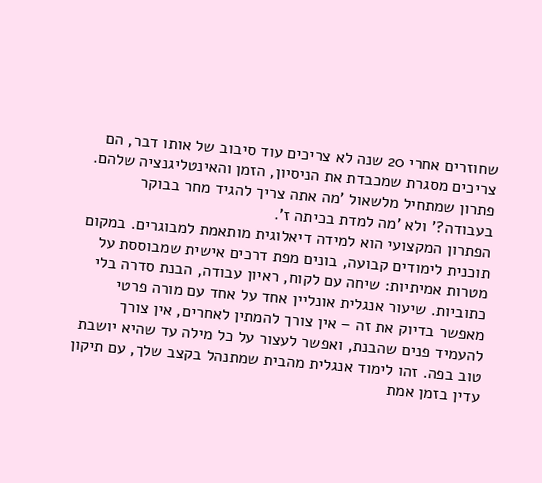שחוזרים אחרי 20 שנה לא צריכים עוד סיבוב של אותו דבר, הם צריכים מסגרת שמכבדת את הניסיון, הזמן והאינטליגנציה שלהם. פתרון שמתחיל מלשאול 'מה אתה צריך להגיד מחר בבוקר בעבודה?' ולא 'מה למדת בכיתה ז'.
הפתרון המקצועי הוא למידה דיאלוגית מותאמת למבוגרים. במקום תוכנית לימודים קבועה, בונים מפת דרכים אישית שמבוססת על מטרות אמיתיות: שיחה עם לקוח, ראיון עבודה, הבנת סדרה בלי כתוביות. שיעור אנגלית אונליין אחד על אחד עם מורה פרטי מאפשר בדיוק את זה – אין צורך להמתין לאחרים, אין צורך להעמיד פנים שהבנת, ואפשר לעצור על כל מילה עד שהיא יושבת טוב בפה. זהו לימוד אנגלית מהבית שמתנהל בקצב שלך, עם תיקון עדין בזמן אמת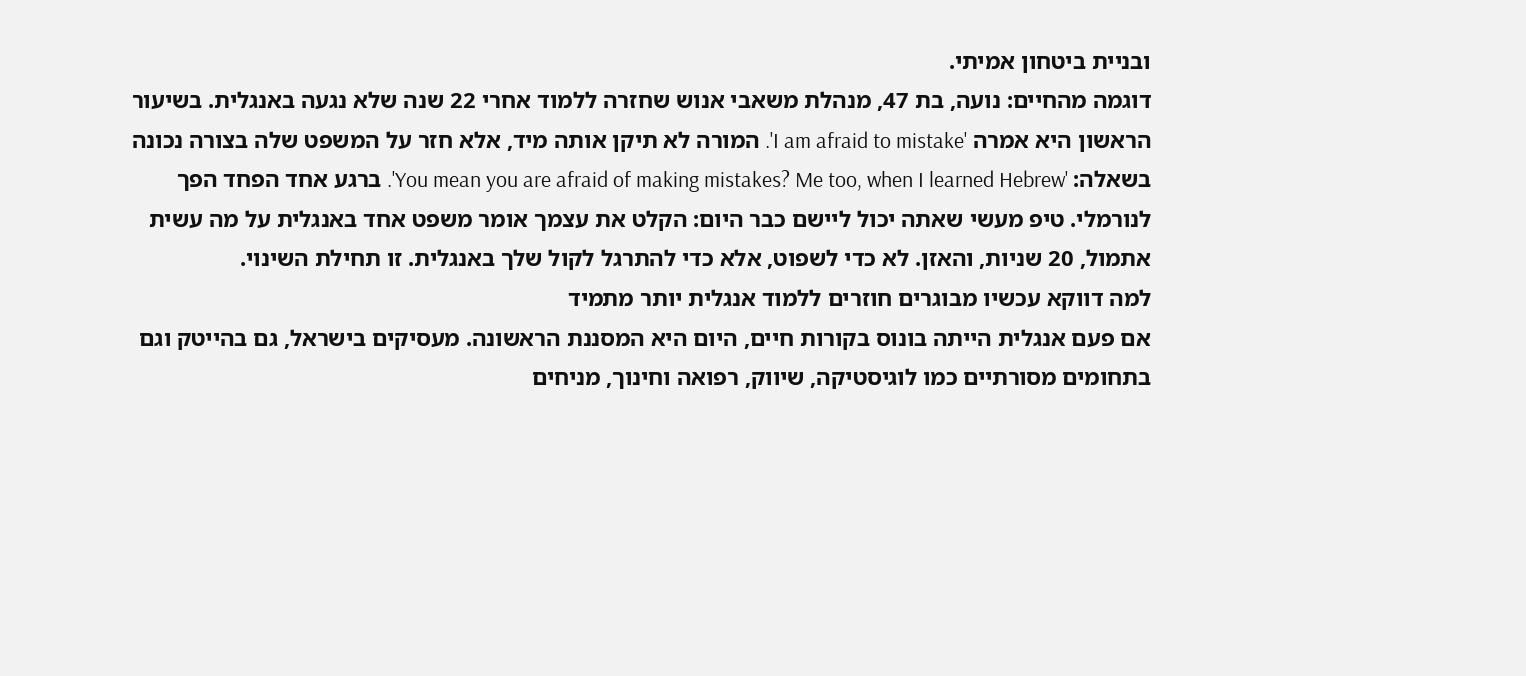ובניית ביטחון אמיתי.
דוגמה מהחיים: נועה, בת 47, מנהלת משאבי אנוש שחזרה ללמוד אחרי 22 שנה שלא נגעה באנגלית. בשיעור הראשון היא אמרה 'I am afraid to mistake'. המורה לא תיקן אותה מיד, אלא חזר על המשפט שלה בצורה נכונה בשאלה: 'You mean you are afraid of making mistakes? Me too, when I learned Hebrew'. ברגע אחד הפחד הפך לנורמלי. טיפ מעשי שאתה יכול ליישם כבר היום: הקלט את עצמך אומר משפט אחד באנגלית על מה עשית אתמול, 20 שניות, והאזן. לא כדי לשפוט, אלא כדי להתרגל לקול שלך באנגלית. זו תחילת השינוי.
למה דווקא עכשיו מבוגרים חוזרים ללמוד אנגלית יותר מתמיד
אם פעם אנגלית הייתה בונוס בקורות חיים, היום היא המסננת הראשונה. מעסיקים בישראל, גם בהייטק וגם בתחומים מסורתיים כמו לוגיסטיקה, שיווק, רפואה וחינוך, מניחים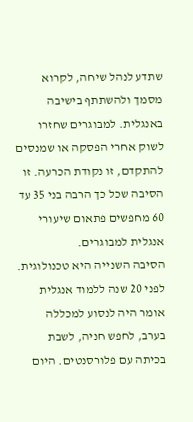שתדע לנהל שיחה, לקרוא מסמך ולהשתתף בישיבה באנגלית. למבוגרים שחזרו לשוק אחרי הפסקה או שמנסים להתקדם, זו נקודת הכרעה. זו הסיבה שכל כך הרבה בני 35 עד 60 מחפשים פתאום שיעורי אנגלית למבוגרים.
הסיבה השנייה היא טכנולוגית. לפני 20 שנה ללמוד אנגלית אומר היה לנסוע למכללה בערב, לחפש חניה, לשבת בכיתה עם פלורסנטים. היום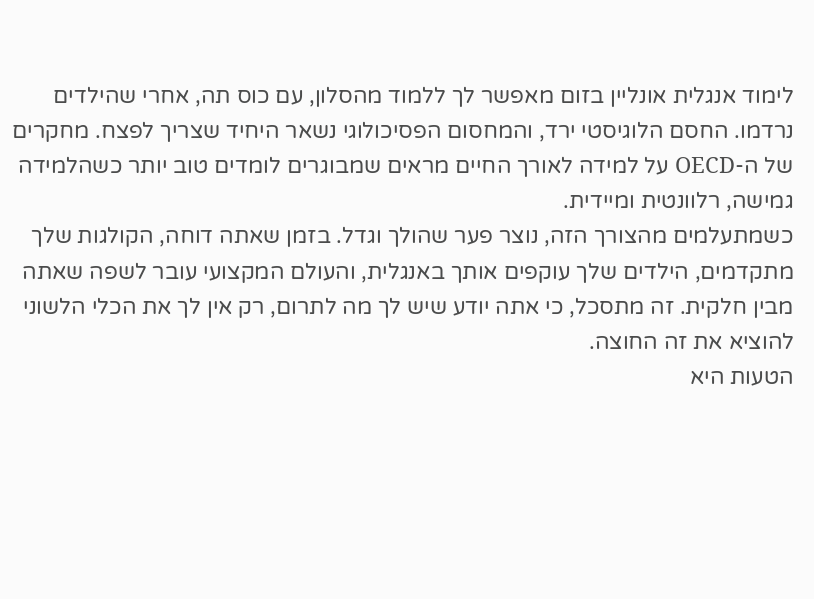לימוד אנגלית אונליין בזום מאפשר לך ללמוד מהסלון, עם כוס תה, אחרי שהילדים נרדמו. החסם הלוגיסטי ירד, והמחסום הפסיכולוגי נשאר היחיד שצריך לפצח. מחקרים של ה-OECD על למידה לאורך החיים מראים שמבוגרים לומדים טוב יותר כשהלמידה גמישה, רלוונטית ומיידית.
כשמתעלמים מהצורך הזה, נוצר פער שהולך וגדל. בזמן שאתה דוחה, הקולגות שלך מתקדמים, הילדים שלך עוקפים אותך באנגלית, והעולם המקצועי עובר לשפה שאתה מבין חלקית. זה מתסכל, כי אתה יודע שיש לך מה לתרום, רק אין לך את הכלי הלשוני להוציא את זה החוצה.
הטעות היא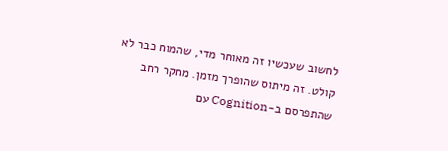לחשוב שעכשיו זה מאוחר מדי, שהמוח כבר לא קולט. זה מיתוס שהופרך מזמן. מחקר רחב שהתפרסם ב-Cognition עם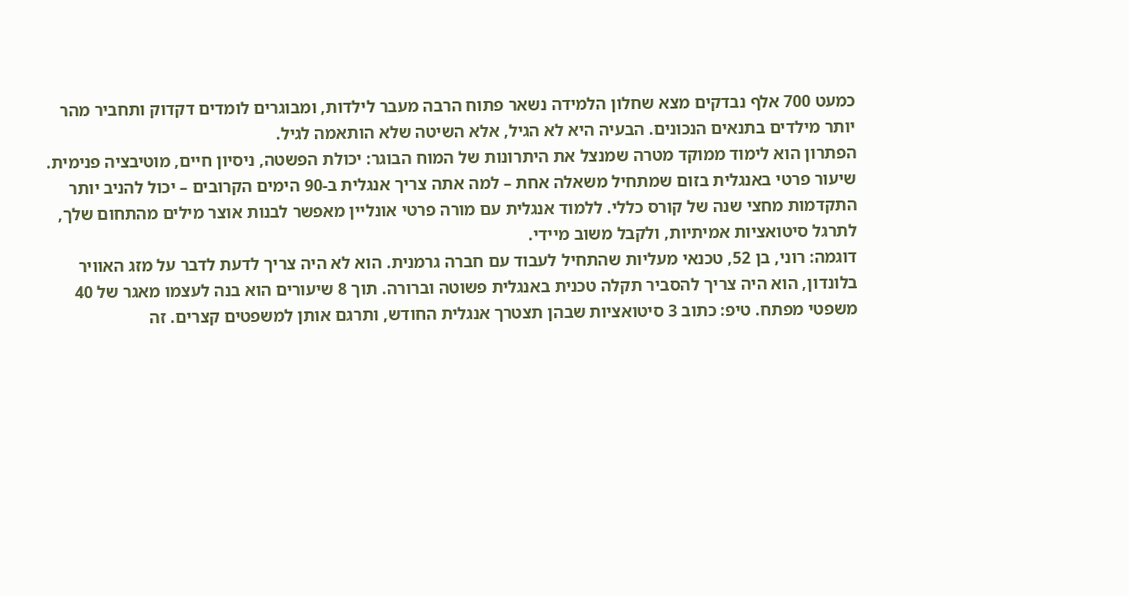כמעט 700 אלף נבדקים מצא שחלון הלמידה נשאר פתוח הרבה מעבר לילדות, ומבוגרים לומדים דקדוק ותחביר מהר יותר מילדים בתנאים הנכונים. הבעיה היא לא הגיל, אלא השיטה שלא הותאמה לגיל.
הפתרון הוא לימוד ממוקד מטרה שמנצל את היתרונות של המוח הבוגר: יכולת הפשטה, ניסיון חיים, מוטיבציה פנימית. שיעור פרטי באנגלית בזום שמתחיל משאלה אחת – למה אתה צריך אנגלית ב-90 הימים הקרובים – יכול להניב יותר התקדמות מחצי שנה של קורס כללי. ללמוד אנגלית עם מורה פרטי אונליין מאפשר לבנות אוצר מילים מהתחום שלך, לתרגל סיטואציות אמיתיות, ולקבל משוב מיידי.
דוגמה: רוני, בן 52, טכנאי מעליות שהתחיל לעבוד עם חברה גרמנית. הוא לא היה צריך לדעת לדבר על מזג האוויר בלונדון, הוא היה צריך להסביר תקלה טכנית באנגלית פשוטה וברורה. תוך 8 שיעורים הוא בנה לעצמו מאגר של 40 משפטי מפתח. טיפ: כתוב 3 סיטואציות שבהן תצטרך אנגלית החודש, ותרגם אותן למשפטים קצרים. זה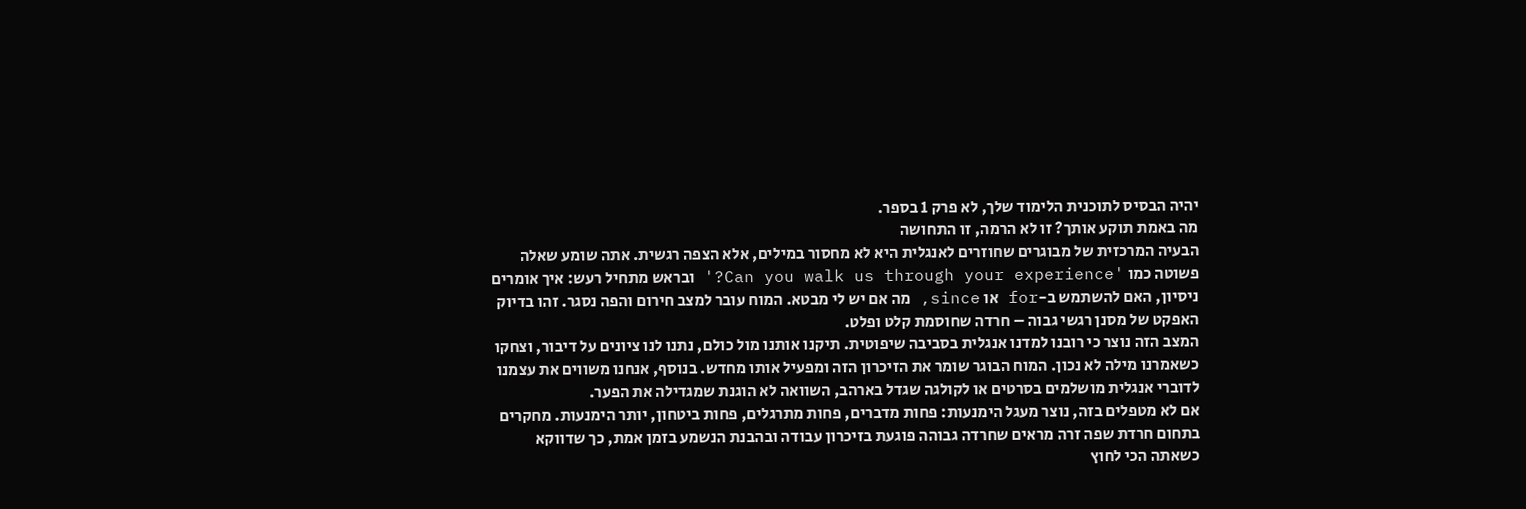יהיה הבסיס לתוכנית הלימוד שלך, לא פרק 1 בספר.
מה באמת תוקע אותך? זו לא הרמה, זו התחושה
הבעיה המרכזית של מבוגרים שחוזרים לאנגלית היא לא מחסור במילים, אלא הצפה רגשית. אתה שומע שאלה פשוטה כמו 'Can you walk us through your experience?' ובראש מתחיל רעש: איך אומרים ניסיון, האם להשתמש ב-for או since, מה אם יש לי מבטא. המוח עובר למצב חירום והפה נסגר. זהו בדיוק האפקט של מסנן רגשי גבוה – חרדה שחוסמת קלט ופלט.
המצב הזה נוצר כי רובנו למדנו אנגלית בסביבה שיפוטית. תיקנו אותנו מול כולם, נתנו לנו ציונים על דיבור, וצחקו כשאמרנו מילה לא נכון. המוח הבוגר שומר את הזיכרון הזה ומפעיל אותו מחדש. בנוסף, אנחנו משווים את עצמנו לדוברי אנגלית מושלמים בסרטים או לקולגה שגדל בארהב, השוואה לא הוגנת שמגדילה את הפער.
אם לא מטפלים בזה, נוצר מעגל הימנעות: פחות מדברים, פחות מתרגלים, פחות ביטחון, יותר הימנעות. מחקרים בתחום חרדת שפה זרה מראים שחרדה גבוהה פוגעת בזיכרון עבודה ובהבנת הנשמע בזמן אמת, כך שדווקא כשאתה הכי לחוץ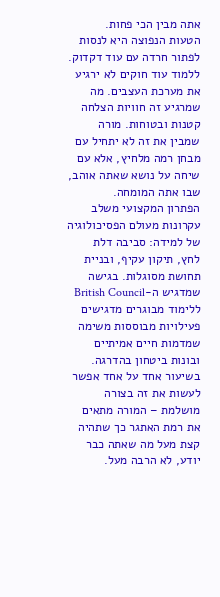אתה מבין הכי פחות.
הטעות הנפוצה היא לנסות לפתור חרדה עם עוד דקדוק. ללמוד עוד חוקים לא ירגיע את מערכת העצבים. מה שמרגיע זה חוויות הצלחה קטנות ובטוחות. מורה שמבין את זה לא יתחיל עם מבחן רמה מלחיץ, אלא עם שיחה על נושא שאתה אוהב, שבו אתה המומחה.
הפתרון המקצועי משלב עקרונות מעולם הפסיכולוגיה של למידה: סביבה דלת לחץ, תיקון עקיף, ובניית תחושת מסוגלות. בגישה שמדגיש ה-British Council ללימוד מבוגרים מדגישים פעילויות מבוססות משימה שמדמות חיים אמיתיים ובונות ביטחון בהדרגה. בשיעור אחד על אחד אפשר לעשות את זה בצורה מושלמת – המורה מתאים את רמת האתגר כך שתהיה קצת מעל מה שאתה כבר יודע, לא הרבה מעל.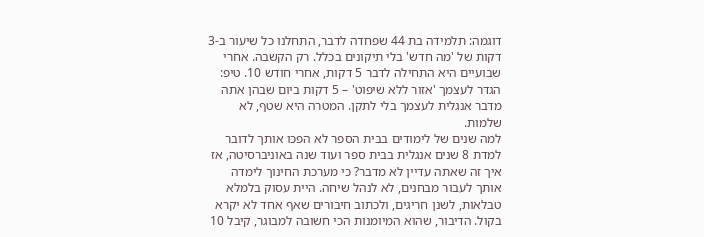דוגמה: תלמידה בת 44 שפחדה לדבר, התחלנו כל שיעור ב-3 דקות של 'מה חדש' בלי תיקונים בכלל. רק הקשבה. אחרי שבועיים היא התחילה לדבר 5 דקות, אחרי חודש 10. טיפ: הגדר לעצמך 'אזור ללא שיפוט' – 5 דקות ביום שבהן אתה מדבר אנגלית לעצמך בלי לתקן. המטרה היא שטף, לא שלמות.
למה שנים של לימודים בבית הספר לא הפכו אותך לדובר
למדת 8 שנים אנגלית בבית ספר ועוד שנה באוניברסיטה, אז איך זה שאתה עדיין לא מדבר? כי מערכת החינוך לימדה אותך לעבור מבחנים, לא לנהל שיחה. היית עסוק בלמלא טבלאות, לשנן חריגים, ולכתוב חיבורים שאף אחד לא יקרא בקול. הדיבור, שהוא המיומנות הכי חשובה למבוגר, קיבל 10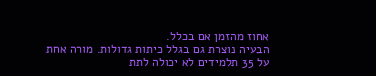אחוז מהזמן אם בכלל.
הבעיה נוצרת גם בגלל כיתות גדולות. מורה אחת על 35 תלמידים לא יכולה לתת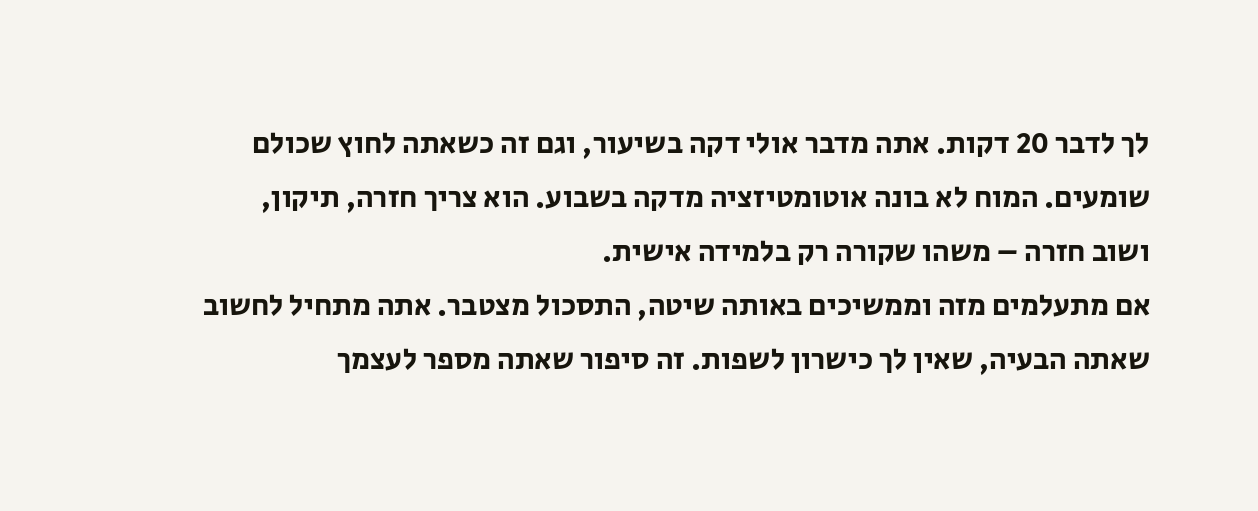לך לדבר 20 דקות. אתה מדבר אולי דקה בשיעור, וגם זה כשאתה לחוץ שכולם שומעים. המוח לא בונה אוטומטיזציה מדקה בשבוע. הוא צריך חזרה, תיקון, ושוב חזרה – משהו שקורה רק בלמידה אישית.
אם מתעלמים מזה וממשיכים באותה שיטה, התסכול מצטבר. אתה מתחיל לחשוב שאתה הבעיה, שאין לך כישרון לשפות. זה סיפור שאתה מספר לעצמך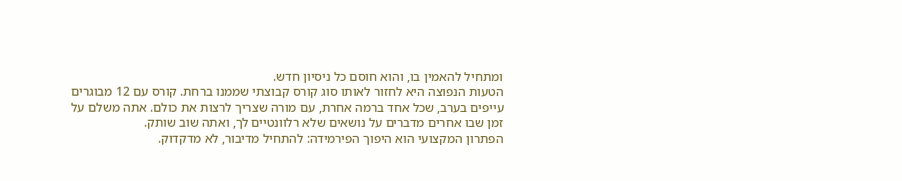ומתחיל להאמין בו, והוא חוסם כל ניסיון חדש.
הטעות הנפוצה היא לחזור לאותו סוג קורס קבוצתי שממנו ברחת. קורס עם 12 מבוגרים עייפים בערב, שכל אחד ברמה אחרת, עם מורה שצריך לרצות את כולם. אתה משלם על זמן שבו אחרים מדברים על נושאים שלא רלוונטיים לך, ואתה שוב שותק.
הפתרון המקצועי הוא היפוך הפירמידה: להתחיל מדיבור, לא מדקדוק.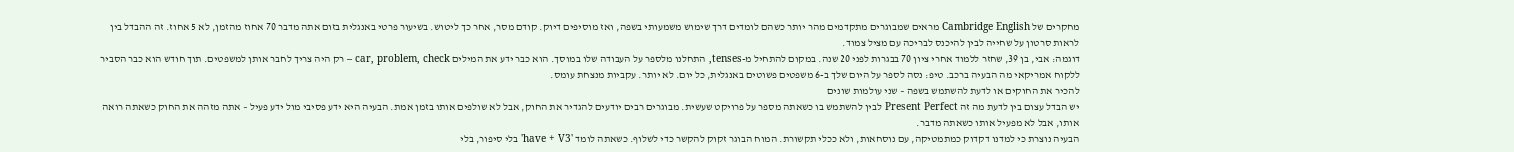מחקרים של Cambridge English מראים שמבוגרים מתקדמים מהר יותר כשהם לומדים דרך שימוש משמעותי בשפה, ואז מוסיפים דיוק. קודם מסר, אחר כך ליטוש. בשיעור פרטי באנגלית בזום אתה מדבר 70 אחוז מהזמן, לא 5 אחוז. זה ההבדל בין לראות סרטון על שחייה לבין להיכנס לבריכה עם מציל צמוד.
דוגמה: אבי, בן 39, שחזר ללמוד אחרי ציון 70 בבגרות לפני 20 שנה. במקום להתחיל מ-tenses, התחלנו מלספר על העבודה שלו במוסך. הוא כבר ידע את המילים car, problem, check – רק היה צריך לחבר אותן למשפטים. תוך חודש הוא כבר הסביר ללקוח אמריקאי מה הבעיה ברכב. טיפ: נסה לספר על היום שלך ב-6 משפטים פשוטים באנגלית, כל יום. לא יותר. עקביות מנצחת עומס.
להכיר את החוקים או לדעת להשתמש בשפה – שני עולמות שונים
יש הבדל עצום בין לדעת מה זה Present Perfect לבין להשתמש בו כשאתה מספר על פרויקט שעשית. מבוגרים רבים יודעים להגדיר את החוק, אבל לא שולפים אותו בזמן אמת. הבעיה היא ידע פסיבי מול ידע פעיל – אתה מזהה את החוק כשאתה רואה אותו, אבל לא מפעיל אותו כשאתה מדבר.
הבעיה נוצרת כי למדנו דקדוק כמתמטיקה, עם נוסחאות, ולא ככלי תקשורת. המוח הבוגר זקוק להקשר כדי לשלוף. כשאתה לומד 'have + V3' בלי סיפור, בלי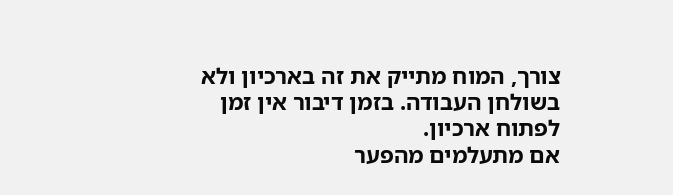צורך, המוח מתייק את זה בארכיון ולא בשולחן העבודה. בזמן דיבור אין זמן לפתוח ארכיון.
אם מתעלמים מהפער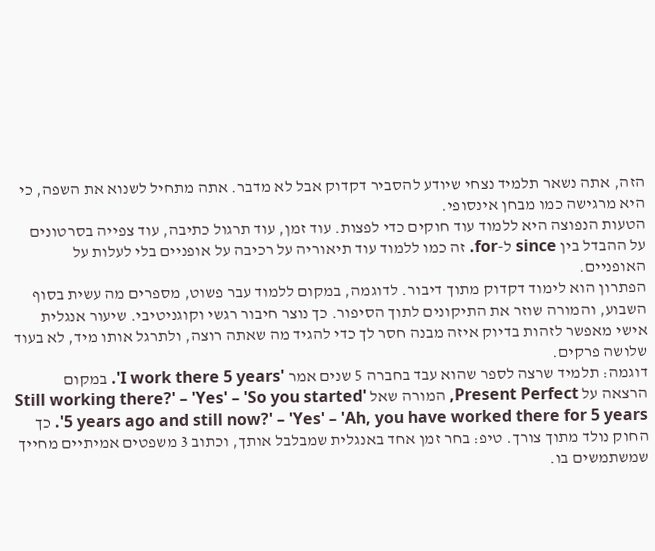הזה, אתה נשאר תלמיד נצחי שיודע להסביר דקדוק אבל לא מדבר. אתה מתחיל לשנוא את השפה, כי היא מרגישה כמו מבחן אינסופי.
הטעות הנפוצה היא ללמוד עוד חוקים כדי לפצות. עוד זמן, עוד תרגול כתיבה, עוד צפייה בסרטונים על ההבדל בין since ל-for. זה כמו ללמוד עוד תיאוריה על רכיבה על אופניים בלי לעלות על האופניים.
הפתרון הוא לימוד דקדוק מתוך דיבור. לדוגמה, במקום ללמוד עבר פשוט, מספרים מה עשית בסוף השבוע, והמורה שוזר את התיקונים לתוך הסיפור. כך נוצר חיבור רגשי וקוגניטיבי. שיעור אנגלית אישי מאפשר לזהות בדיוק איזה מבנה חסר לך כדי להגיד מה שאתה רוצה, ולתרגל אותו מיד, לא בעוד שלושה פרקים.
דוגמה: תלמיד שרצה לספר שהוא עבד בחברה 5 שנים אמר 'I work there 5 years'. במקום הרצאה על Present Perfect, המורה שאל 'Still working there?' – 'Yes' – 'So you started 5 years ago and still now?' – 'Yes' – 'Ah, you have worked there for 5 years'. כך החוק נולד מתוך צורך. טיפ: בחר זמן אחד באנגלית שמבלבל אותך, וכתוב 3 משפטים אמיתיים מחייך שמשתמשים בו.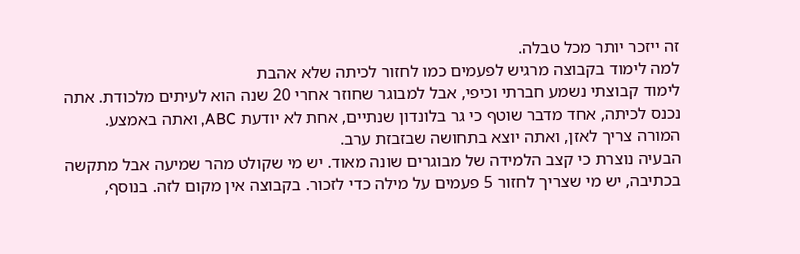זה ייזכר יותר מכל טבלה.
למה לימוד בקבוצה מרגיש לפעמים כמו לחזור לכיתה שלא אהבת
לימוד קבוצתי נשמע חברתי וכיפי, אבל למבוגר שחוזר אחרי 20 שנה הוא לעיתים מלכודת. אתה נכנס לכיתה, אחד מדבר שוטף כי גר בלונדון שנתיים, אחת לא יודעת ABC, ואתה באמצע. המורה צריך לאזן, ואתה יוצא בתחושה שבזבזת ערב.
הבעיה נוצרת כי קצב הלמידה של מבוגרים שונה מאוד. יש מי שקולט מהר שמיעה אבל מתקשה בכתיבה, יש מי שצריך לחזור 5 פעמים על מילה כדי לזכור. בקבוצה אין מקום לזה. בנוסף,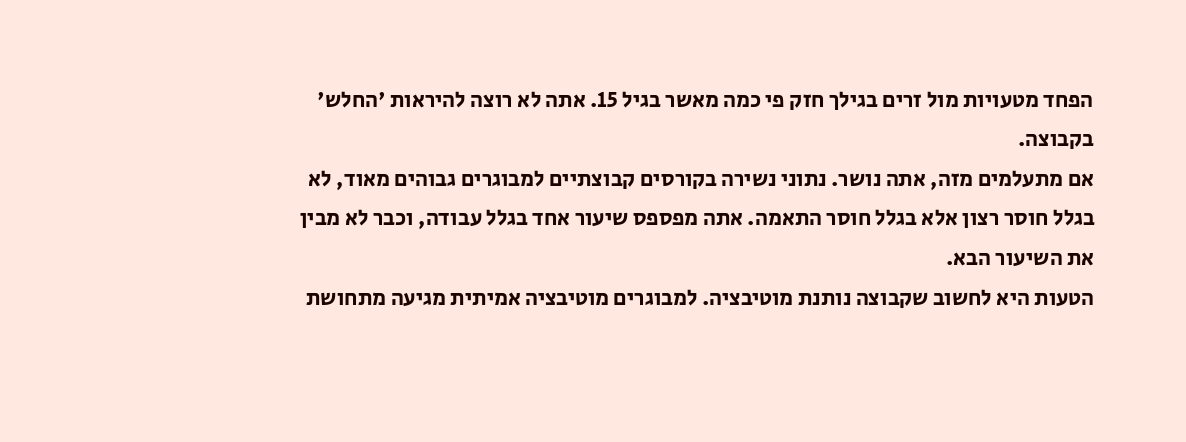הפחד מטעויות מול זרים בגילך חזק פי כמה מאשר בגיל 15. אתה לא רוצה להיראות 'החלש' בקבוצה.
אם מתעלמים מזה, אתה נושר. נתוני נשירה בקורסים קבוצתיים למבוגרים גבוהים מאוד, לא בגלל חוסר רצון אלא בגלל חוסר התאמה. אתה מפספס שיעור אחד בגלל עבודה, וכבר לא מבין את השיעור הבא.
הטעות היא לחשוב שקבוצה נותנת מוטיבציה. למבוגרים מוטיבציה אמיתית מגיעה מתחושת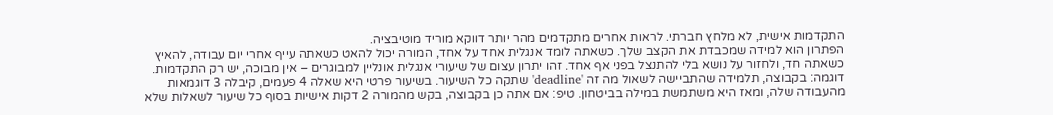התקדמות אישית, לא מלחץ חברתי. לראות אחרים מתקדמים מהר יותר דווקא מוריד מוטיבציה.
הפתרון הוא למידה שמכבדת את הקצב שלך. כשאתה לומד אנגלית אחד על אחד, המורה יכול להאט כשאתה עייף אחרי יום עבודה, להאיץ כשאתה חד, ולחזור על נושא בלי להתנצל בפני אף אחד. זהו יתרון עצום של שיעורי אנגלית אונליין למבוגרים – אין מבוכה, יש רק התקדמות.
דוגמה: בקבוצה, תלמידה שהתביישה לשאול מה זה 'deadline' שתקה כל השיעור. בשיעור פרטי היא שאלה 4 פעמים, קיבלה 3 דוגמאות מהעבודה שלה, ומאז היא משתמשת במילה בביטחון. טיפ: אם אתה כן בקבוצה, בקש מהמורה 2 דקות אישיות בסוף כל שיעור לשאלות שלא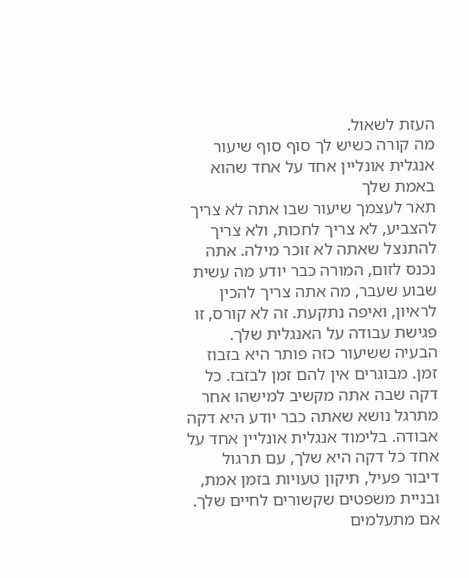העזת לשאול.
מה קורה כשיש לך סוף סוף שיעור אנגלית אונליין אחד על אחד שהוא באמת שלך
תאר לעצמך שיעור שבו אתה לא צריך להצביע, לא צריך לחכות, ולא צריך להתנצל שאתה לא זוכר מילה. אתה נכנס לזום, המורה כבר יודע מה עשית שבוע שעבר, מה אתה צריך להכין לראיון, ואיפה נתקעת. זה לא קורס, זו פגישת עבודה על האנגלית שלך.
הבעיה ששיעור כזה פותר היא בזבוז זמן. מבוגרים אין להם זמן לבזבז. כל דקה שבה אתה מקשיב למישהו אחר מתרגל נושא שאתה כבר יודע היא דקה אבודה. בלימוד אנגלית אונליין אחד על אחד כל דקה היא שלך, עם תרגול דיבור פעיל, תיקון טעויות בזמן אמת, ובניית משפטים שקשורים לחיים שלך.
אם מתעלמים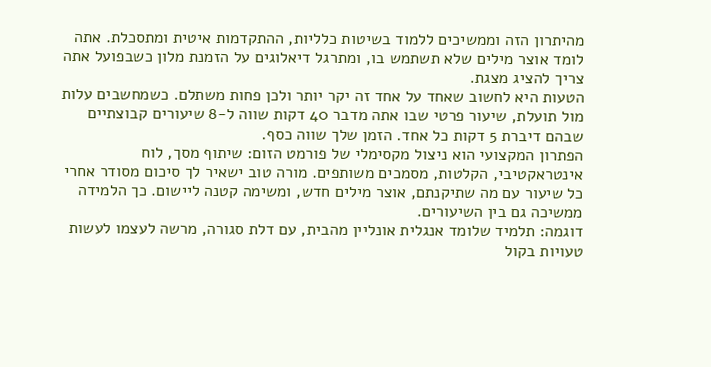מהיתרון הזה וממשיכים ללמוד בשיטות כלליות, ההתקדמות איטית ומתסכלת. אתה לומד אוצר מילים שלא תשתמש בו, ומתרגל דיאלוגים על הזמנת מלון כשבפועל אתה צריך להציג מצגת.
הטעות היא לחשוב שאחד על אחד זה יקר יותר ולכן פחות משתלם. כשמחשבים עלות מול תועלת, שיעור פרטי שבו אתה מדבר 40 דקות שווה ל-8 שיעורים קבוצתיים שבהם דיברת 5 דקות כל אחד. הזמן שלך שווה כסף.
הפתרון המקצועי הוא ניצול מקסימלי של פורמט הזום: שיתוף מסך, לוח אינטראקטיבי, הקלטות, מסמכים משותפים. מורה טוב ישאיר לך סיכום מסודר אחרי כל שיעור עם מה שתיקנתם, אוצר מילים חדש, ומשימה קטנה ליישום. כך הלמידה ממשיכה גם בין השיעורים.
דוגמה: תלמיד שלומד אנגלית אונליין מהבית, עם דלת סגורה, מרשה לעצמו לעשות טעויות בקול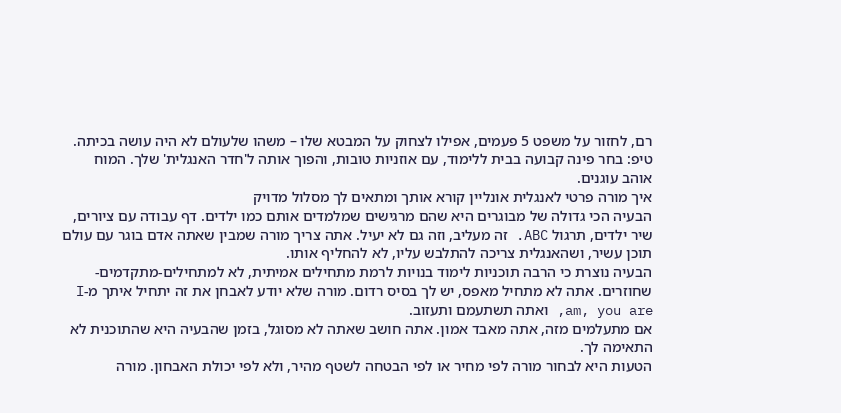רם, לחזור על משפט 5 פעמים, אפילו לצחוק על המבטא שלו – משהו שלעולם לא היה עושה בכיתה. טיפ: בחר פינה קבועה בבית ללימוד, עם אוזניות טובות, והפוך אותה ל'חדר האנגלית' שלך. המוח אוהב עוגנים.
איך מורה פרטי לאנגלית אונליין קורא אותך ומתאים לך מסלול מדויק
הבעיה הכי גדולה של מבוגרים היא שהם מרגישים שמלמדים אותם כמו ילדים. דף עבודה עם ציורים, שיר ילדים, תרגול ABC. זה מעליב, וזה גם לא יעיל. אתה צריך מורה שמבין שאתה אדם בוגר עם עולם תוכן עשיר, ושהאנגלית צריכה להתלבש עליו, לא להחליף אותו.
הבעיה נוצרת כי הרבה תוכניות לימוד בנויות לרמת מתחילים אמיתית, לא למתחילים-מתקדמים-שחוזרים. אתה לא מתחיל מאפס, יש לך בסיס רדום. מורה שלא יודע לאבחן את זה יתחיל איתך מ-I am, you are, ואתה תשתעמם ותעזוב.
אם מתעלמים מזה, אתה מאבד אמון. אתה חושב שאתה לא מסוגל, בזמן שהבעיה היא שהתוכנית לא התאימה לך.
הטעות היא לבחור מורה לפי מחיר או לפי הבטחה לשטף מהיר, ולא לפי יכולת האבחון. מורה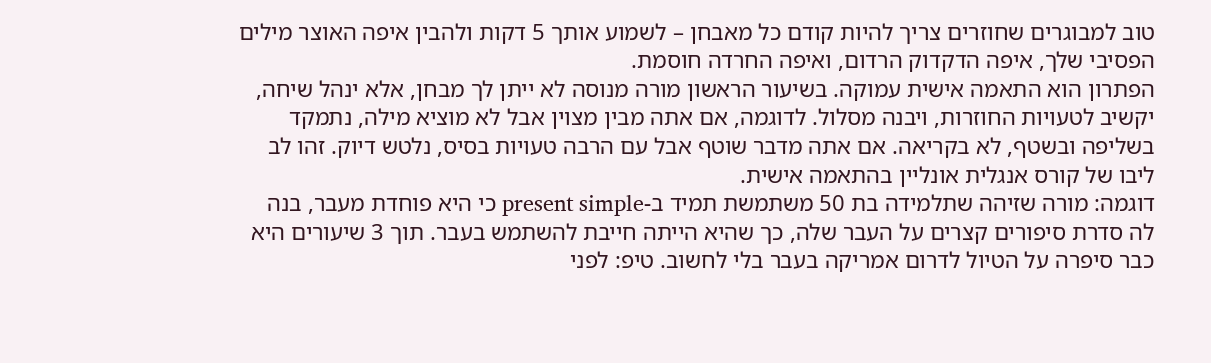טוב למבוגרים שחוזרים צריך להיות קודם כל מאבחן – לשמוע אותך 5 דקות ולהבין איפה האוצר מילים הפסיבי שלך, איפה הדקדוק הרדום, ואיפה החרדה חוסמת.
הפתרון הוא התאמה אישית עמוקה. בשיעור הראשון מורה מנוסה לא ייתן לך מבחן, אלא ינהל שיחה, יקשיב לטעויות החוזרות, ויבנה מסלול. לדוגמה, אם אתה מבין מצוין אבל לא מוציא מילה, נתמקד בשליפה ובשטף, לא בקריאה. אם אתה מדבר שוטף אבל עם הרבה טעויות בסיס, נלטש דיוק. זהו לב ליבו של קורס אנגלית אונליין בהתאמה אישית.
דוגמה: מורה שזיהה שתלמידה בת 50 משתמשת תמיד ב-present simple כי היא פוחדת מעבר, בנה לה סדרת סיפורים קצרים על העבר שלה, כך שהיא הייתה חייבת להשתמש בעבר. תוך 3 שיעורים היא כבר סיפרה על הטיול לדרום אמריקה בעבר בלי לחשוב. טיפ: לפני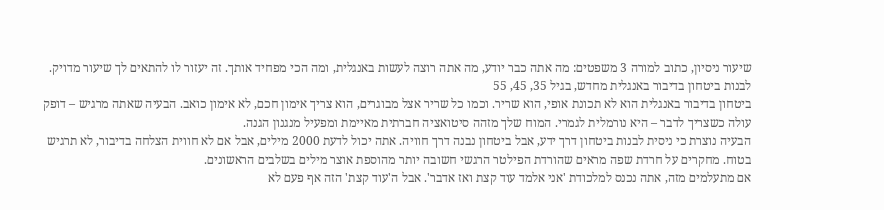שיעור ניסיון, כתוב למורה 3 משפטים: מה אתה כבר יודע, מה אתה רוצה לעשות באנגלית, ומה הכי מפחיד אותך. זה יעזור לו להתאים לך שיעור מדויק.
לבנות ביטחון בדיבור באנגלית מחדש, בגיל 35, 45, 55
ביטחון בדיבור באנגלית הוא לא תכונת אופי, הוא שריר. וכמו כל שריר אצל מבוגרים, הוא צריך אימון חכם, לא אימון כואב. הבעיה שאתה מרגיש – דופק עולה כשצריך לדבר – היא נורמלית לגמרי. המוח שלך מזהה סיטואציה חברתית מאיימת ומפעיל מנגנון הגנה.
הבעיה נוצרת כי ניסית לבנות ביטחון דרך ידע, אבל ביטחון נבנה דרך חוויה. אתה יכול לדעת 2000 מילים, אבל אם לא חווית הצלחה בדיבור, לא תרגיש בטוח. מחקרים על חרדת שפה מראים שהורדת הפילטר הרגשי חשובה יותר מהוספת אוצר מילים בשלבים הראשונים.
אם מתעלמים מזה, אתה נכנס למלכודת 'אני אלמד עוד קצת ואז אדבר'. אבל ה'עוד קצת' הזה אף פעם לא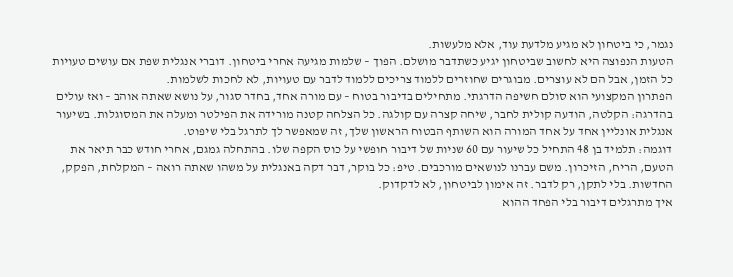נגמר, כי ביטחון לא מגיע מלדעת עוד, אלא מלעשות.
הטעות הנפוצה היא לחשוב שביטחון יגיע כשתדבר מושלם. הפוך – שלמות מגיעה אחרי ביטחון. דוברי אנגלית שפת אם עושים טעויות כל הזמן, אבל הם לא עוצרים. מבוגרים שחוזרים ללמוד צריכים ללמוד לדבר עם טעויות, לא לחכות לשלמות.
הפתרון המקצועי הוא סולם חשיפה הדרגתי. מתחילים בדיבור בטוח – עם מורה אחד, בחדר סגור, על נושא שאתה אוהב – ואז עולים בהדרגה: הקלטה, הודעה קולית לחבר, שיחה קצרה עם קולגה. כל הצלחה קטנה מורידה את הפילטר ומעלה את המסוגלות. בשיעור אנגלית אונליין אחד על אחד המורה הוא השותף הבטוח הראשון שלך, זה שמאפשר לך לתרגל בלי שיפוט.
דוגמה: תלמיד בן 48 התחיל כל שיעור עם 60 שניות של דיבור חופשי על כוס הקפה שלו. בהתחלה גמגם, אחרי חודש כבר תיאר את הטעם, הריח, הזיכרון. משם עברנו לנושאים מורכבים. טיפ: כל בוקר, דבר דקה באנגלית על משהו שאתה רואה – המקלחת, הפקק, החדשות. בלי לתקן, רק לדבר. זה אימון לביטחון, לא לדקדוק.
איך מתרגלים דיבור בלי הפחד ההוא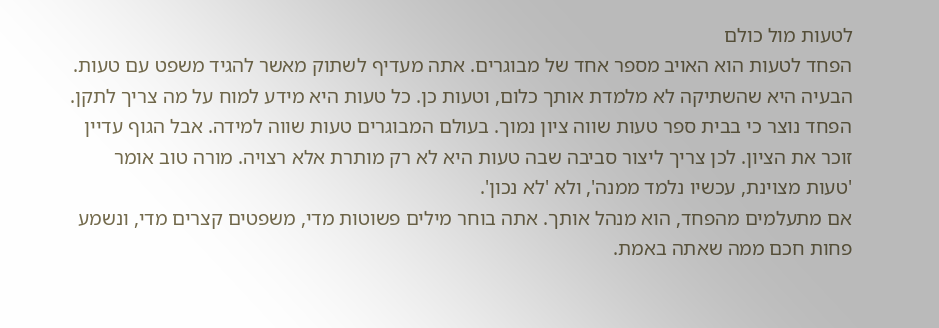לטעות מול כולם
הפחד לטעות הוא האויב מספר אחד של מבוגרים. אתה מעדיף לשתוק מאשר להגיד משפט עם טעות. הבעיה היא שהשתיקה לא מלמדת אותך כלום, וטעות כן. כל טעות היא מידע למוח על מה צריך לתקן.
הפחד נוצר כי בבית ספר טעות שווה ציון נמוך. בעולם המבוגרים טעות שווה למידה. אבל הגוף עדיין זוכר את הציון. לכן צריך ליצור סביבה שבה טעות היא לא רק מותרת אלא רצויה. מורה טוב אומר 'טעות מצוינת, עכשיו נלמד ממנה', ולא 'לא נכון'.
אם מתעלמים מהפחד, הוא מנהל אותך. אתה בוחר מילים פשוטות מדי, משפטים קצרים מדי, ונשמע פחות חכם ממה שאתה באמת.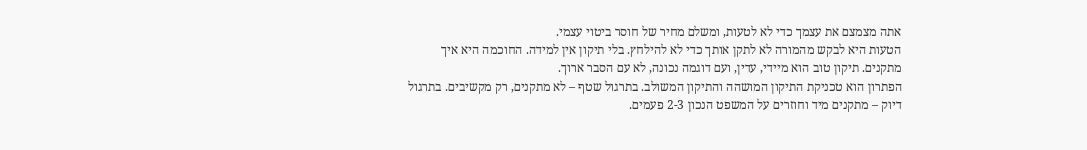אתה מצמצם את עצמך כדי לא לטעות, ומשלם מחיר של חוסר ביטוי עצמי.
הטעות היא לבקש מהמורה לא לתקן אותך כדי לא להילחץ. בלי תיקון אין למידה. החוכמה היא איך מתקנים. תיקון טוב הוא מיידי, עדין, ועם דוגמה נכונה, לא עם הסבר ארוך.
הפתרון הוא טכניקת התיקון המושהה והתיקון המשולב. בתרגול שטף – לא מתקנים, רק מקשיבים. בתרגול דיוק – מתקנים מיד וחוזרים על המשפט הנכון 2-3 פעמים.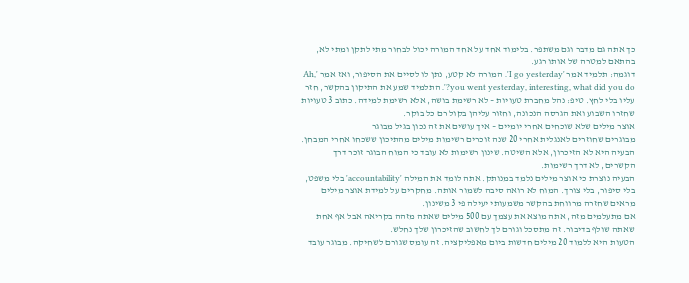כך אתה גם מדבר וגם משתפר. בלימוד אחד על אחד המורה יכול לבחור מתי לתקן ומתי לא, בהתאם למטרה של אותו רגע.
דוגמה: תלמיד אמר 'I go yesterday'. המורה לא קטע, נתן לו לסיים את הסיפור, ואז אמר 'Ah, you went yesterday, interesting, what did you do?'. התלמיד שמע את התיקון בהקשר, חזר עליו בלי לחץ. טיפ: נהל מחברת טעויות – לא רשימת בושה, אלא רשימת למידה. כתוב 3 טעויות שחזרו השבוע ואת הגרסה הנכונה, וחזור עליהן בקול רם כל בוקר.
אוצר מילים שלא שוכחים אחרי יומיים – איך עושים את זה נכון בגיל מבוגר
מבוגרים שחוזרים לאנגלית אחרי 20 שנה זוכרים רשימות מילים מהתיכון ששכחו אחרי המבחן. הבעיה היא לא הזיכרון, אלא השיטה. שינון רשימות לא עובד כי המוח הבוגר זוכר דרך הקשרים, לא דרך רשימות.
הבעיה נוצרת כי אוצר מילים נלמד במנותק. אתה לומד את המילה 'accountability' בלי משפט, בלי סיפור, בלי צורך. המוח לא רואה סיבה לשמור אותה. מחקרים על למידת אוצר מילים מראים שחזרה מרווחת בהקשר משמעותי יעילה פי 3 משינון.
אם מתעלמים מזה, אתה מוצא את עצמך עם 500 מילים שאתה מזהה בקריאה אבל אף אחת שאתה שולף בדיבור. זה מתסכל וגורם לך לחשוב שהזיכרון שלך נחלש.
הטעות היא ללמוד 20 מילים חדשות ביום מאפליקציה. זה עומס שגורם לשחיקה. מבוגר עובד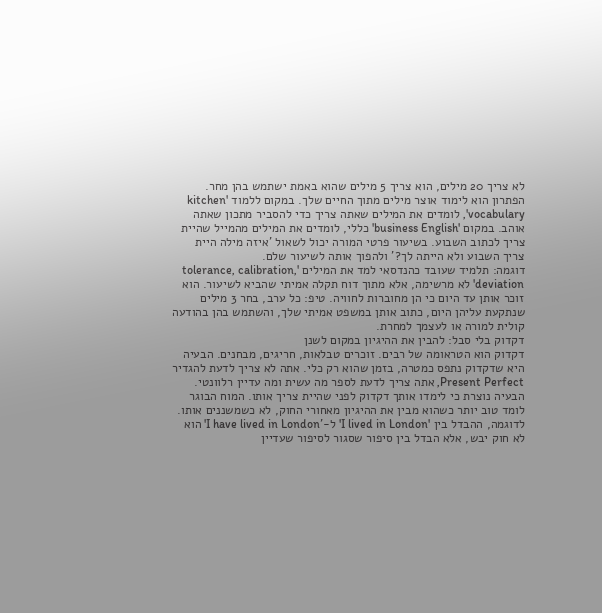לא צריך 20 מילים, הוא צריך 5 מילים שהוא באמת ישתמש בהן מחר.
הפתרון הוא לימוד אוצר מילים מתוך החיים שלך. במקום ללמוד 'kitchen vocabulary', לומדים את המילים שאתה צריך כדי להסביר מתכון שאתה אוהב. במקום 'business English' כללי, לומדים את המילים מהמייל שהיית צריך לכתוב השבוע. בשיעור פרטי המורה יכול לשאול 'איזה מילה היית צריך השבוע ולא הייתה לך?' ולהפוך אותה לשיעור שלם.
דוגמה: תלמיד שעובד כהנדסאי למד את המילים 'tolerance, calibration, deviation' לא מרשימה, אלא מתוך דוח תקלה אמיתי שהביא לשיעור. הוא זוכר אותן עד היום כי הן מחוברות לחוויה. טיפ: כל ערב, בחר 3 מילים שנתקעת עליהן היום, כתוב אותן במשפט אמיתי שלך, והשתמש בהן בהודעה קולית למורה או לעצמך למחרת.
דקדוק בלי סבל: להבין את ההיגיון במקום לשנן
דקדוק הוא הטראומה של רבים. זוכרים טבלאות, חריגים, מבחנים. הבעיה היא שדקדוק נתפס כמטרה, בזמן שהוא רק כלי. אתה לא צריך לדעת להגדיר Present Perfect, אתה צריך לדעת לספר מה עשית ומה עדיין רלוונטי.
הבעיה נוצרת כי לימדו אותך דקדוק לפני שהיית צריך אותו. המוח הבוגר לומד טוב יותר כשהוא מבין את ההיגיון מאחורי החוק, לא כשמשננים אותו. לדוגמה, ההבדל בין 'I lived in London' ל-'I have lived in London' הוא לא חוק יבש, אלא הבדל בין סיפור שסגור לסיפור שעדיין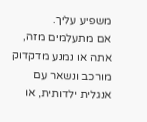משפיע עליך.
אם מתעלמים מזה, אתה או נמנע מדקדוק מורכב ונשאר עם אנגלית ילדותית, או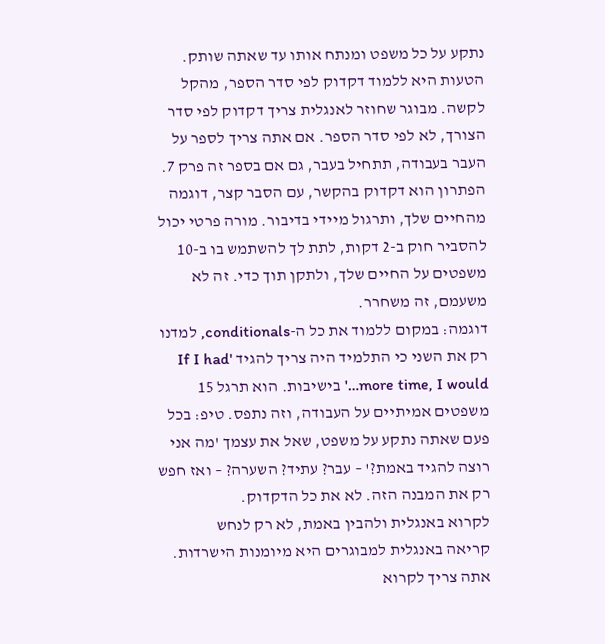נתקע על כל משפט ומנתח אותו עד שאתה שותק.
הטעות היא ללמוד דקדוק לפי סדר הספר, מהקל לקשה. מבוגר שחוזר לאנגלית צריך דקדוק לפי סדר הצורך, לא לפי סדר הספר. אם אתה צריך לספר על העבר בעבודה, תתחיל בעבר, גם אם בספר זה פרק 7.
הפתרון הוא דקדוק בהקשר, עם הסבר קצר, דוגמה מהחיים שלך, ותרגול מיידי בדיבור. מורה פרטי יכול להסביר חוק ב-2 דקות, לתת לך להשתמש בו ב-10 משפטים על החיים שלך, ולתקן תוך כדי. זה לא משעמם, זה משחרר.
דוגמה: במקום ללמוד את כל ה-conditionals, למדנו רק את השני כי התלמיד היה צריך להגיד 'If I had more time, I would…' בישיבות. הוא תרגל 15 משפטים אמיתיים על העבודה, וזה נתפס. טיפ: בכל פעם שאתה נתקע על משפט, שאל את עצמך 'מה אני רוצה להגיד באמת?' – עבר? עתיד? השערה? – ואז חפש רק את המבנה הזה. לא את כל הדקדוק.
לקרוא באנגלית ולהבין באמת, לא רק לנחש
קריאה באנגלית למבוגרים היא מיומנות הישרדות. אתה צריך לקרוא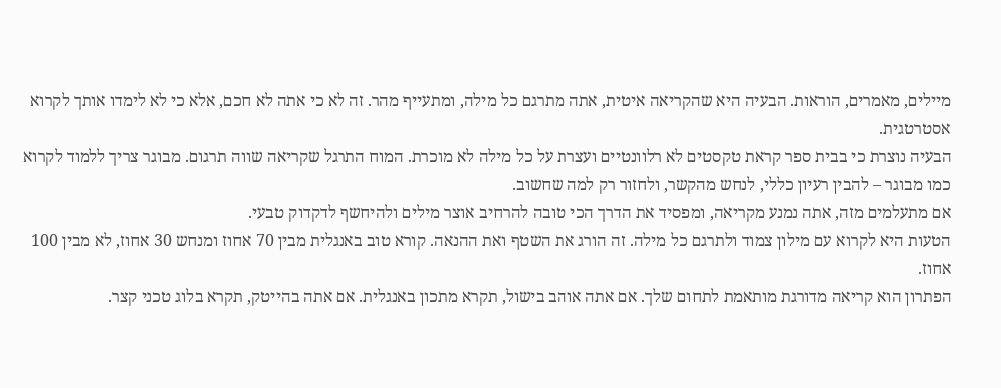מיילים, מאמרים, הוראות. הבעיה היא שהקריאה איטית, אתה מתרגם כל מילה, ומתעייף מהר. זה לא כי אתה לא חכם, אלא כי לא לימדו אותך לקרוא אסטרטגית.
הבעיה נוצרת כי בבית ספר קראת טקסטים לא רלוונטיים ועצרת על כל מילה לא מוכרת. המוח התרגל שקריאה שווה תרגום. מבוגר צריך ללמוד לקרוא כמו מבוגר – להבין רעיון כללי, לנחש מהקשר, ולחזור רק למה שחשוב.
אם מתעלמים מזה, אתה נמנע מקריאה, ומפסיד את הדרך הכי טובה להרחיב אוצר מילים ולהיחשף לדקדוק טבעי.
הטעות היא לקרוא עם מילון צמוד ולתרגם כל מילה. זה הורג את השטף ואת ההנאה. קורא טוב באנגלית מבין 70 אחוז ומנחש 30 אחוז, לא מבין 100 אחוז.
הפתרון הוא קריאה מדורגת מותאמת לתחום שלך. אם אתה אוהב בישול, תקרא מתכון באנגלית. אם אתה בהייטק, תקרא בלוג טכני קצר.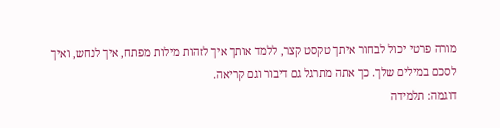מורה פרטי יכול לבחור איתך טקסט קצר, ללמד אותך איך לזהות מילות מפתח, איך לנחש, ואיך לסכם במילים שלך. כך אתה מתרגל גם דיבור וגם קריאה.
דוגמה: תלמידה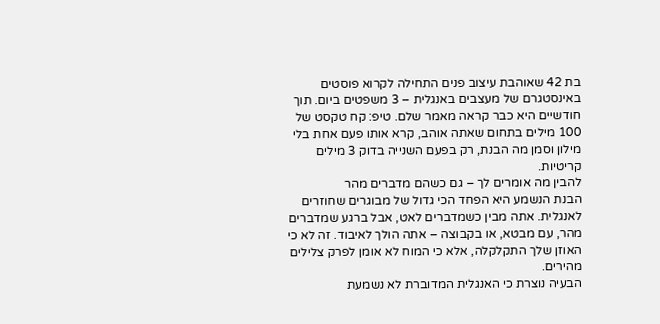בת 42 שאוהבת עיצוב פנים התחילה לקרוא פוסטים באינסטגרם של מעצבים באנגלית – 3 משפטים ביום. תוך חודשיים היא כבר קראה מאמר שלם. טיפ: קח טקסט של 100 מילים בתחום שאתה אוהב, קרא אותו פעם אחת בלי מילון וסמן מה הבנת, רק בפעם השנייה בדוק 3 מילים קריטיות.
להבין מה אומרים לך – גם כשהם מדברים מהר
הבנת הנשמע היא הפחד הכי גדול של מבוגרים שחוזרים לאנגלית. אתה מבין כשמדברים לאט, אבל ברגע שמדברים מהר, עם מבטא, או בקבוצה – אתה הולך לאיבוד. זה לא כי האוזן שלך התקלקלה, אלא כי המוח לא אומן לפרק צלילים מהירים.
הבעיה נוצרת כי האנגלית המדוברת לא נשמעת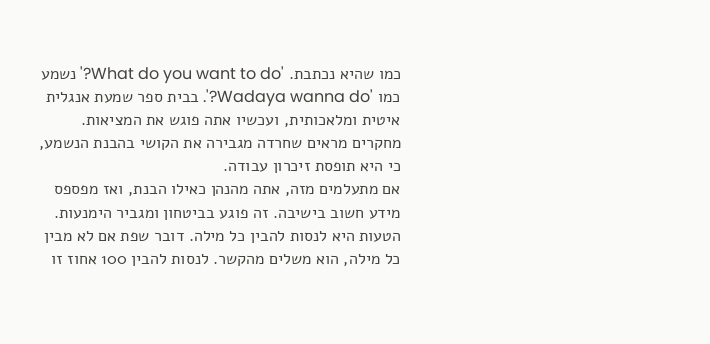כמו שהיא נכתבת. 'What do you want to do?' נשמע כמו 'Wadaya wanna do?'. בבית ספר שמעת אנגלית איטית ומלאכותית, ועכשיו אתה פוגש את המציאות. מחקרים מראים שחרדה מגבירה את הקושי בהבנת הנשמע, כי היא תופסת זיכרון עבודה.
אם מתעלמים מזה, אתה מהנהן כאילו הבנת, ואז מפספס מידע חשוב בישיבה. זה פוגע בביטחון ומגביר הימנעות.
הטעות היא לנסות להבין כל מילה. דובר שפת אם לא מבין כל מילה, הוא משלים מהקשר. לנסות להבין 100 אחוז זו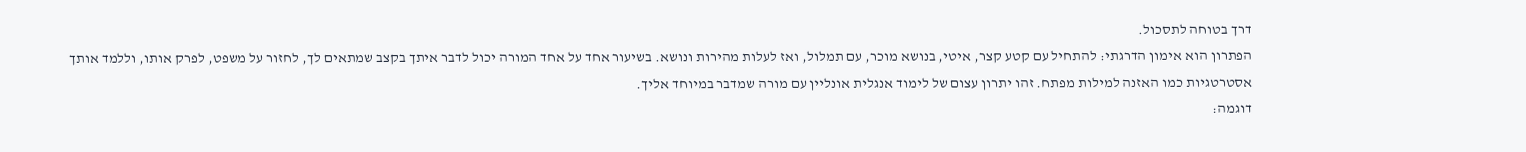דרך בטוחה לתסכול.
הפתרון הוא אימון הדרגתי: להתחיל עם קטע קצר, איטי, בנושא מוכר, עם תמלול, ואז לעלות מהירות ונושא. בשיעור אחד על אחד המורה יכול לדבר איתך בקצב שמתאים לך, לחזור על משפט, לפרק אותו, וללמד אותך אסטרטגיות כמו האזנה למילות מפתח. זהו יתרון עצום של לימוד אנגלית אונליין עם מורה שמדבר במיוחד אליך.
דוגמה: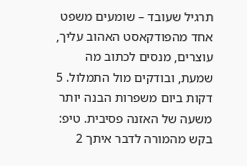תרגיל שעובד – שומעים משפט אחד מהפודקאסט האהוב עליך, עוצרים, מנסים לכתוב מה שמעת, ובודקים מול התמלול. 5 דקות ביום משפרות הבנה יותר משעה של האזנה פסיבית. טיפ: בקש מהמורה לדבר איתך 2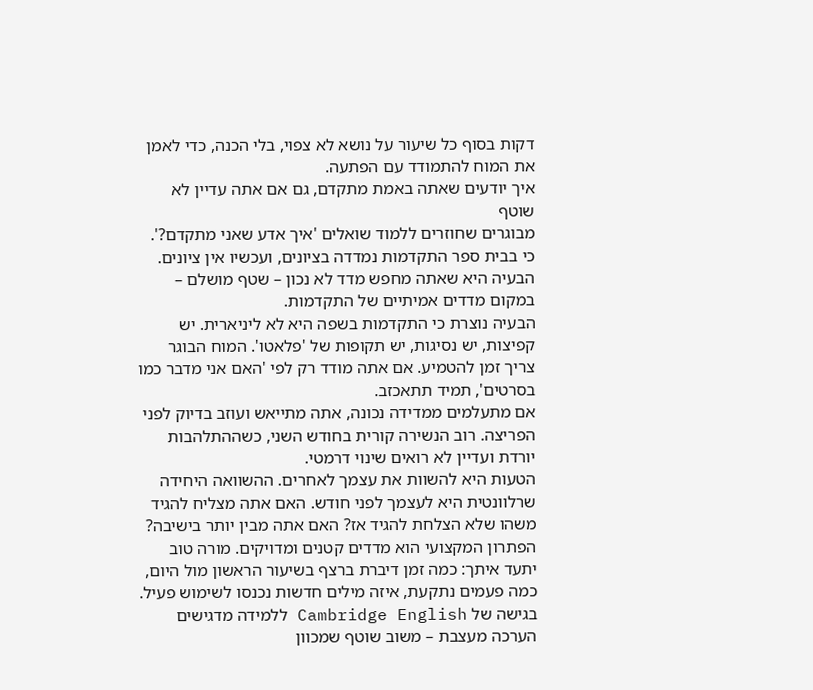דקות בסוף כל שיעור על נושא לא צפוי, בלי הכנה, כדי לאמן את המוח להתמודד עם הפתעה.
איך יודעים שאתה באמת מתקדם, גם אם אתה עדיין לא שוטף
מבוגרים שחוזרים ללמוד שואלים 'איך אדע שאני מתקדם?'. כי בבית ספר התקדמות נמדדה בציונים, ועכשיו אין ציונים. הבעיה היא שאתה מחפש מדד לא נכון – שטף מושלם – במקום מדדים אמיתיים של התקדמות.
הבעיה נוצרת כי התקדמות בשפה היא לא ליניארית. יש קפיצות, יש נסיגות, יש תקופות של 'פלאטו'. המוח הבוגר צריך זמן להטמיע. אם אתה מודד רק לפי 'האם אני מדבר כמו בסרטים', תמיד תתאכזב.
אם מתעלמים ממדידה נכונה, אתה מתייאש ועוזב בדיוק לפני הפריצה. רוב הנשירה קורית בחודש השני, כשההתלהבות יורדת ועדיין לא רואים שינוי דרמטי.
הטעות היא להשוות את עצמך לאחרים. ההשוואה היחידה שרלוונטית היא לעצמך לפני חודש. האם אתה מצליח להגיד משהו שלא הצלחת להגיד אז? האם אתה מבין יותר בישיבה?
הפתרון המקצועי הוא מדדים קטנים ומדויקים. מורה טוב יתעד איתך: כמה זמן דיברת ברצף בשיעור הראשון מול היום, כמה פעמים נתקעת, איזה מילים חדשות נכנסו לשימוש פעיל. בגישה של Cambridge English ללמידה מדגישים הערכה מעצבת – משוב שוטף שמכוון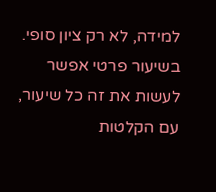למידה, לא רק ציון סופי. בשיעור פרטי אפשר לעשות את זה כל שיעור, עם הקלטות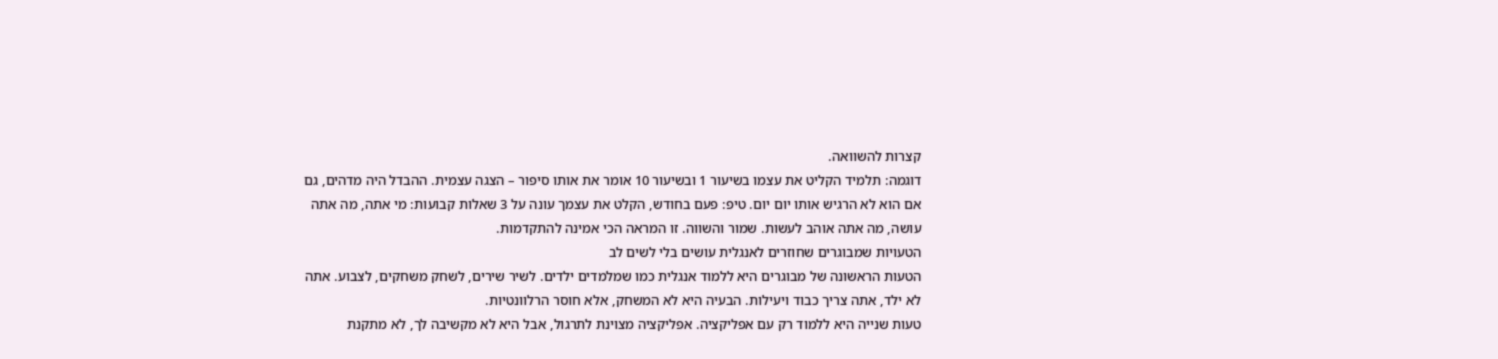קצרות להשוואה.
דוגמה: תלמיד הקליט את עצמו בשיעור 1 ובשיעור 10 אומר את אותו סיפור – הצגה עצמית. ההבדל היה מדהים, גם אם הוא לא הרגיש אותו יום יום. טיפ: פעם בחודש, הקלט את עצמך עונה על 3 שאלות קבועות: מי אתה, מה אתה עושה, מה אתה אוהב לעשות. שמור והשווה. זו המראה הכי אמינה להתקדמות.
הטעויות שמבוגרים שחוזרים לאנגלית עושים בלי לשים לב
הטעות הראשונה של מבוגרים היא ללמוד אנגלית כמו שמלמדים ילדים. לשיר שירים, לשחק משחקים, לצבוע. אתה לא ילד, אתה צריך כבוד ויעילות. הבעיה היא לא המשחק, אלא חוסר הרלוונטיות.
טעות שנייה היא ללמוד רק עם אפליקציה. אפליקציה מצוינת לתרגול, אבל היא לא מקשיבה לך, לא מתקנת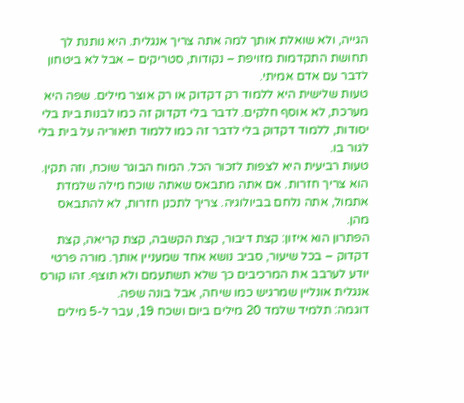הגייה, ולא שואלת אותך למה אתה צריך אנגלית. היא נותנת לך תחושת התקדמות מזויפת – נקודות, סטריקים – אבל לא ביטחון לדבר עם אדם אמיתי.
טעות שלישית היא ללמוד רק דקדוק או רק אוצר מילים. שפה היא מערכת, לא אוסף חלקים. לדבר בלי דקדוק זה כמו לבנות בית בלי יסודות, ללמוד דקדוק בלי לדבר זה כמו ללמוד תיאוריה על בית בלי לגור בו.
טעות רביעית היא לצפות לזכור הכל. המוח הבוגר שוכח, וזה תקין. הוא צריך חזרות. אם אתה מתבאס שאתה שוכח מילה שלמדת אתמול, אתה נלחם בביולוגיה. צריך לתכנן חזרות, לא להתבאס מהן.
הפתרון הוא איזון: קצת דיבור, קצת הקשבה, קצת קריאה, קצת דקדוק – בכל שיעור, סביב נושא אחד שמעניין אותך. מורה פרטי יודע לערבב את המרכיבים כך שלא תשתעמם ולא תוצף. זהו קורס אנגלית אונליין שמרגיש כמו שיחה, אבל בונה שפה.
דוגמה: תלמיד שלמד 20 מילים ביום ושכח 19, עבר ל-5 מילים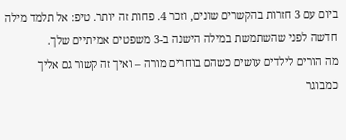ביום עם 3 חזרות בהקשרים שונים, וזכר 4. פחות זה יותר. טיפ: אל תלמד מילה חדשה לפני שהשתמשת במילה הישנה ב-3 משפטים אמיתיים שלך.
מה הורים לילדים עושים כשהם בוחרים מורה – ואיך זה קשור גם אליך כמבוגר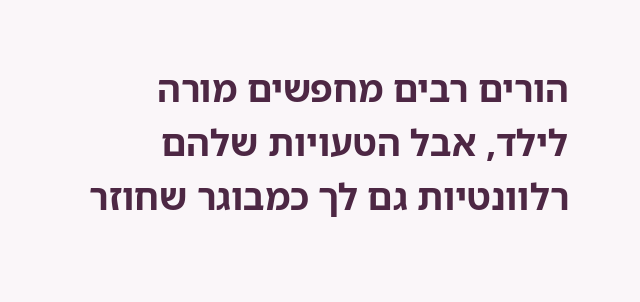הורים רבים מחפשים מורה לילד, אבל הטעויות שלהם רלוונטיות גם לך כמבוגר שחוזר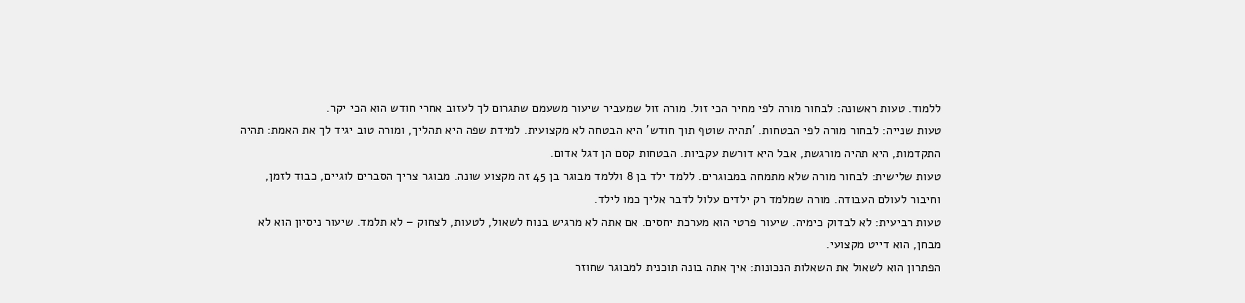ללמוד. טעות ראשונה: לבחור מורה לפי מחיר הכי זול. מורה זול שמעביר שיעור משעמם שתגרום לך לעזוב אחרי חודש הוא הכי יקר.
טעות שנייה: לבחור מורה לפי הבטחות. 'תהיה שוטף תוך חודש' היא הבטחה לא מקצועית. למידת שפה היא תהליך, ומורה טוב יגיד לך את האמת: תהיה התקדמות, היא תהיה מורגשת, אבל היא דורשת עקביות. הבטחות קסם הן דגל אדום.
טעות שלישית: לבחור מורה שלא מתמחה במבוגרים. ללמד ילד בן 8 וללמד מבוגר בן 45 זה מקצוע שונה. מבוגר צריך הסברים לוגיים, כבוד לזמן, וחיבור לעולם העבודה. מורה שמלמד רק ילדים עלול לדבר אליך כמו לילד.
טעות רביעית: לא לבדוק כימיה. שיעור פרטי הוא מערכת יחסים. אם אתה לא מרגיש בנוח לשאול, לטעות, לצחוק – לא תלמד. שיעור ניסיון הוא לא מבחן, הוא דייט מקצועי.
הפתרון הוא לשאול את השאלות הנכונות: איך אתה בונה תוכנית למבוגר שחוזר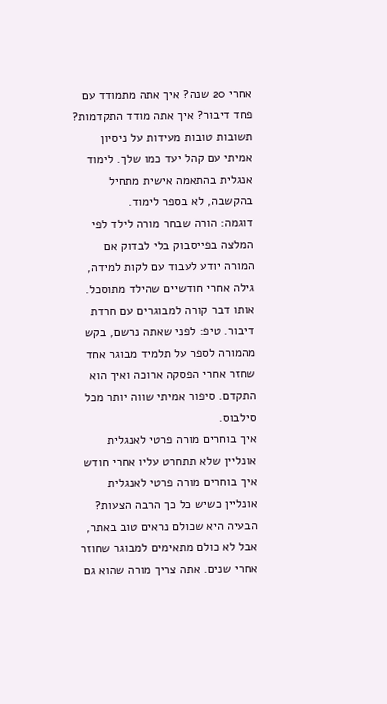אחרי 20 שנה? איך אתה מתמודד עם פחד דיבור? איך אתה מודד התקדמות? תשובות טובות מעידות על ניסיון אמיתי עם קהל יעד כמו שלך. לימוד אנגלית בהתאמה אישית מתחיל בהקשבה, לא בספר לימוד.
דוגמה: הורה שבחר מורה לילד לפי המלצה בפייסבוק בלי לבדוק אם המורה יודע לעבוד עם לקות למידה, גילה אחרי חודשיים שהילד מתוסכל. אותו דבר קורה למבוגרים עם חרדת דיבור. טיפ: לפני שאתה נרשם, בקש מהמורה לספר על תלמיד מבוגר אחד שחזר אחרי הפסקה ארוכה ואיך הוא התקדם. סיפור אמיתי שווה יותר מכל סילבוס.
איך בוחרים מורה פרטי לאנגלית אונליין שלא תתחרט עליו אחרי חודש
איך בוחרים מורה פרטי לאנגלית אונליין כשיש כל כך הרבה הצעות? הבעיה היא שכולם נראים טוב באתר, אבל לא כולם מתאימים למבוגר שחוזר אחרי שנים. אתה צריך מורה שהוא גם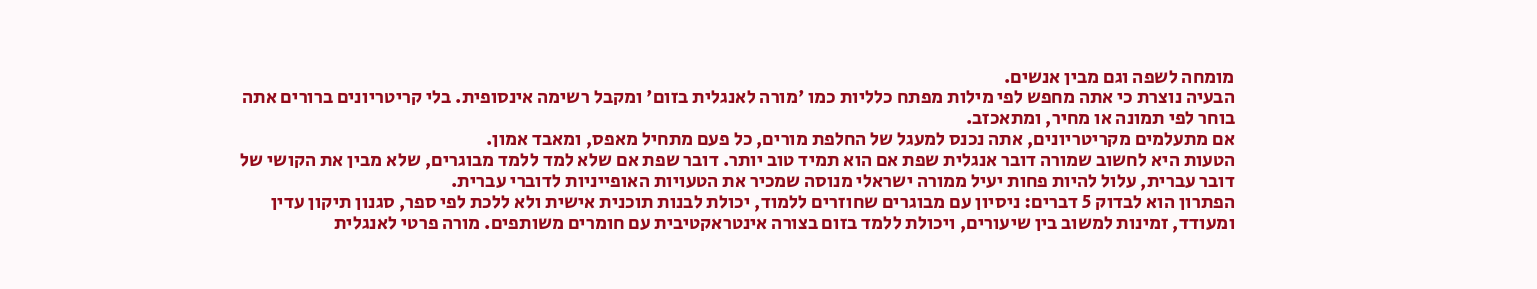מומחה לשפה וגם מבין אנשים.
הבעיה נוצרת כי אתה מחפש לפי מילות מפתח כלליות כמו 'מורה לאנגלית בזום' ומקבל רשימה אינסופית. בלי קריטריונים ברורים אתה בוחר לפי תמונה או מחיר, ומתאכזב.
אם מתעלמים מקריטריונים, אתה נכנס למעגל של החלפת מורים, כל פעם מתחיל מאפס, ומאבד אמון.
הטעות היא לחשוב שמורה דובר אנגלית שפת אם הוא תמיד טוב יותר. דובר שפת אם שלא למד ללמד מבוגרים, שלא מבין את הקושי של דובר עברית, עלול להיות פחות יעיל ממורה ישראלי מנוסה שמכיר את הטעויות האופייניות לדוברי עברית.
הפתרון הוא לבדוק 5 דברים: ניסיון עם מבוגרים שחוזרים ללמוד, יכולת לבנות תוכנית אישית ולא ללכת לפי ספר, סגנון תיקון עדין ומעודד, זמינות למשוב בין שיעורים, ויכולת ללמד בזום בצורה אינטראקטיבית עם חומרים משותפים. מורה פרטי לאנגלית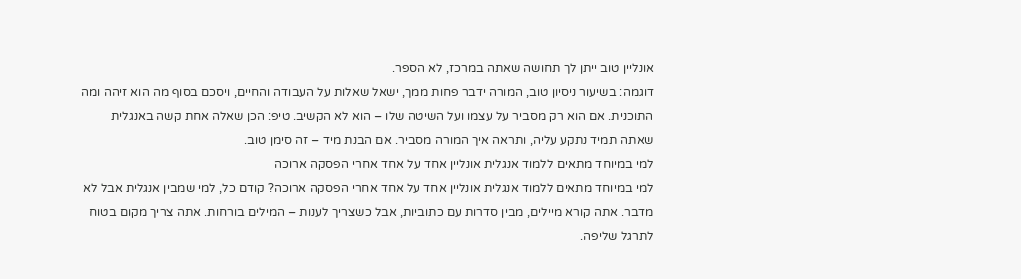אונליין טוב ייתן לך תחושה שאתה במרכז, לא הספר.
דוגמה: בשיעור ניסיון טוב, המורה ידבר פחות ממך, ישאל שאלות על העבודה והחיים, ויסכם בסוף מה הוא זיהה ומה התוכנית. אם הוא רק מסביר על עצמו ועל השיטה שלו – הוא לא הקשיב. טיפ: הכן שאלה אחת קשה באנגלית שאתה תמיד נתקע עליה, ותראה איך המורה מסביר. אם הבנת מיד – זה סימן טוב.
למי במיוחד מתאים ללמוד אנגלית אונליין אחד על אחד אחרי הפסקה ארוכה
למי במיוחד מתאים ללמוד אנגלית אונליין אחד על אחד אחרי הפסקה ארוכה? קודם כל, למי שמבין אנגלית אבל לא מדבר. אתה קורא מיילים, מבין סדרות עם כתוביות, אבל כשצריך לענות – המילים בורחות. אתה צריך מקום בטוח לתרגל שליפה.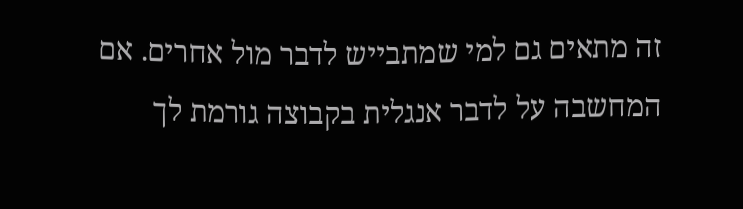זה מתאים גם למי שמתבייש לדבר מול אחרים. אם המחשבה על לדבר אנגלית בקבוצה גורמת לך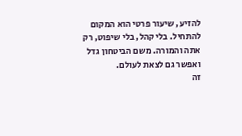להזיע, שיעור פרטי הוא המקום להתחיל. בלי קהל, בלי שיפוט, רק אתה והמורה. משם הביטחון גדל ואפשר גם לצאת לעולם.
זה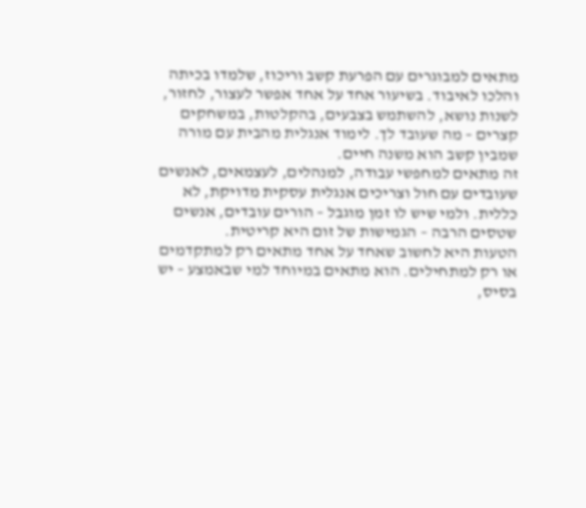מתאים למבוגרים עם הפרעת קשב וריכוז, שלמדו בכיתה והלכו לאיבוד. בשיעור אחד על אחד אפשר לעצור, לחזור, לשנות נושא, להשתמש בצבעים, בהקלטות, במשחקים קצרים – מה שעובד לך. לימוד אנגלית מהבית עם מורה שמבין קשב הוא משנה חיים.
זה מתאים למחפשי עבודה, למנהלים, לעצמאים, לאנשים שעובדים עם חול וצריכים אנגלית עסקית מדויקת, לא כללית. ולמי שיש לו זמן מוגבל – הורים עובדים, אנשים שטסים הרבה – הגמישות של זום היא קריטית.
הטעות היא לחשוב שאחד על אחד מתאים רק למתקדמים או רק למתחילים. הוא מתאים במיוחד למי שבאמצע – יש בסיס,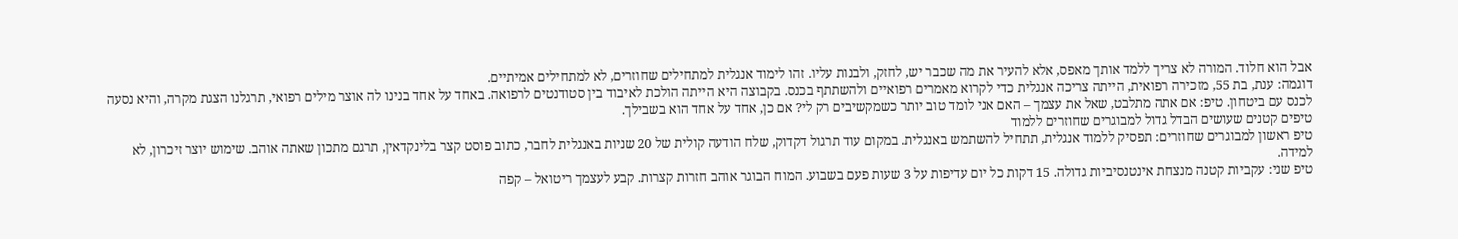אבל הוא חלוד. המורה לא צריך ללמד אותך מאפס, אלא להעיר את מה שכבר יש, לחזק, ולבנות עליו. זהו לימוד אנגלית למתחילים שחוזרים, לא למתחילים אמיתיים.
דוגמה: ענת, בת 55, מזכירה רפואית, הייתה צריכה אנגלית כדי לקרוא מאמרים רפואיים ולהשתתף בכנס. בקבוצה היא הייתה הולכת לאיבוד בין סטודנטים לרפואה. באחד על אחד בנינו לה אוצר מילים רפואי, תרגלנו הצגת מקרה, והיא נסעה לכנס עם ביטחון. טיפ: אם אתה מתלבט, שאל את עצמך – האם אני לומד טוב יותר כשמקשיבים רק לי? אם כן, אחד על אחד הוא בשבילך.
טיפים קטנים שעושים הבדל גדול למבוגרים שחוזרים ללמוד
טיפ ראשון למבוגרים שחוזרים: תפסיק ללמוד אנגלית, תתחיל להשתמש באנגלית. במקום עוד תרגול דקדוק, שלח הודעה קולית של 20 שניות באנגלית לחבר, כתוב פוסט קצר בלינקדאין, תרגם מתכון שאתה אוהב. שימוש יוצר זיכרון, לא למידה.
טיפ שני: עקביות קטנה מנצחת אינטנסיביות גדולה. 15 דקות כל יום עדיפות על 3 שעות פעם בשבוע. המוח הבוגר אוהב חזרות קצרות. קבע לעצמך ריטואל – קפה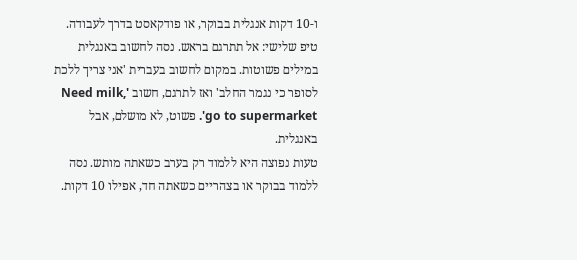ו-10 דקות אנגלית בבוקר, או פודקאסט בדרך לעבודה.
טיפ שלישי: אל תתרגם בראש. נסה לחשוב באנגלית במילים פשוטות. במקום לחשוב בעברית 'אני צריך ללכת לסופר כי נגמר החלב' ואז לתרגם, חשוב 'Need milk, go to supermarket'. פשוט, לא מושלם, אבל באנגלית.
טעות נפוצה היא ללמוד רק בערב כשאתה מותש. נסה ללמוד בבוקר או בצהריים כשאתה חד, אפילו 10 דקות.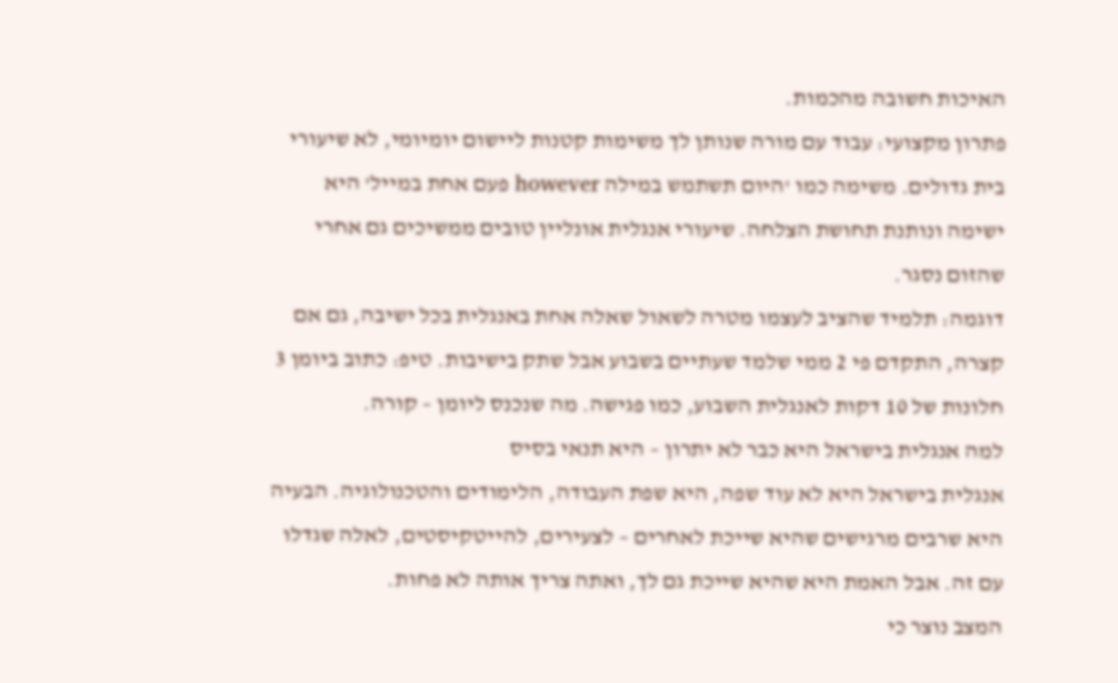האיכות חשובה מהכמות.
פתרון מקצועי: עבוד עם מורה שנותן לך משימות קטנות ליישום יומיומי, לא שיעורי בית גדולים. משימה כמו 'היום תשתמש במילה however פעם אחת במייל' היא ישימה ונותנת תחושת הצלחה. שיעורי אנגלית אונליין טובים ממשיכים גם אחרי שהזום נסגר.
דוגמה: תלמיד שהציב לעצמו מטרה לשאול שאלה אחת באנגלית בכל ישיבה, גם אם קצרה, התקדם פי 2 ממי שלמד שעתיים בשבוע אבל שתק בישיבות. טיפ: כתוב ביומן 3 חלונות של 10 דקות לאנגלית השבוע, כמו פגישה. מה שנכנס ליומן – קורה.
למה אנגלית בישראל היא כבר לא יתרון – היא תנאי בסיס
אנגלית בישראל היא לא עוד שפה, היא שפת העבודה, הלימודים והטכנולוגיה. הבעיה היא שרבים מרגישים שהיא שייכת לאחרים – לצעירים, להייטקיסטים, לאלה שגדלו עם זה. אבל האמת היא שהיא שייכת גם לך, ואתה צריך אותה לא פחות.
המצב נוצר כי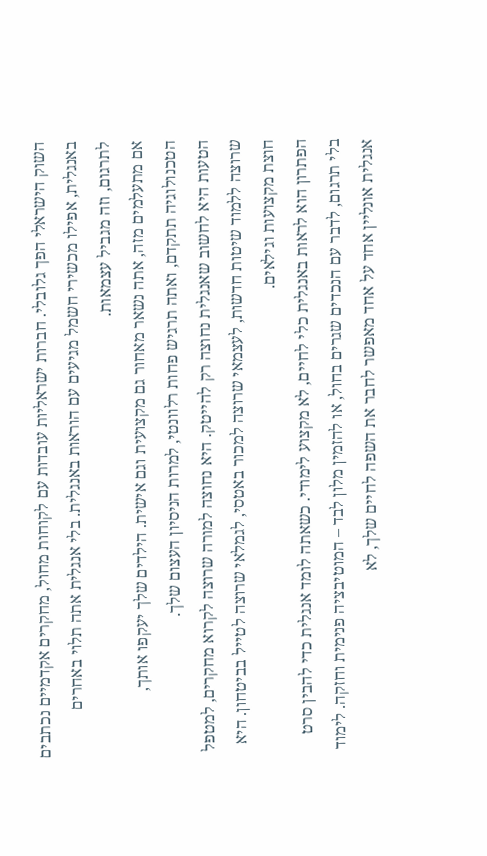השוק הישראלי הפך גלובלי. חברות ישראליות עובדות עם לקוחות מחול, מחקרים אקדמיים נכתבים באנגלית, אפילו מכשירי חשמל מגיעים עם הוראות באנגלית. בלי אנגלית אתה תלוי באחרים לתרגום, וזה מגביל עצמאות.
אם מתעלמים מזה, אתה נשאר מאחור גם מקצועית וגם אישית. הילדים שלך יעקפו אותך, הטכנולוגיה תתקדם, ואתה תרגיש פחות רלוונטי, למרות הניסיון העצום שלך.
הטעות היא לחשוב שאנגלית נחוצה רק להייטק. היא נחוצה למורה שרוצה לקרוא מחקרים, למטפל שרוצה ללמוד שיטות חדשות, לעצמאי שרוצה למכור באטסי, לגמלאי שרוצה לטייל בביטחון. היא חוצת מקצועות וגילאים.
הפתרון הוא לראות באנגלית כלי לחיים, לא מקצוע לימודי. כשאתה לומד אנגלית כדי להבין סרט בלי תרגום, לדבר עם הנכדים שגרים בחול, או להזמין מלון לבד – המוטיבציה פנימית וחזקה. לימוד אנגלית אונליין אחד על אחד מאפשר לחבר את השפה לחיים שלך, לא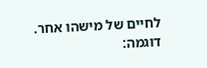לחיים של מישהו אחר.
דוגמה: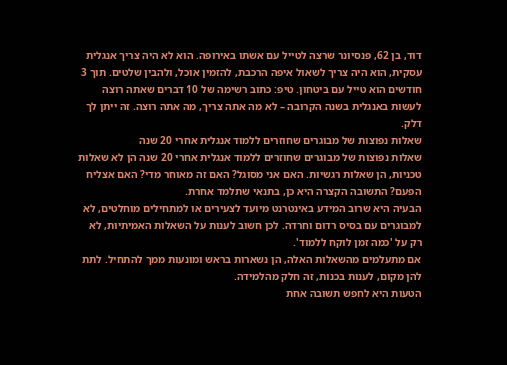דוד, בן 62, פנסיונר שרצה לטייל עם אשתו באירופה. הוא לא היה צריך אנגלית עסקית, הוא היה צריך לשאול איפה הרכבת, להזמין אוכל, ולהבין שלטים. תוך 3 חודשים הוא טייל עם ביטחון. טיפ: כתוב רשימה של 10 דברים שאתה רוצה לעשות באנגלית בשנה הקרובה – לא מה אתה צריך, מה אתה רוצה. זה ייתן לך דלק.
שאלות נפוצות של מבוגרים שחוזרים ללמוד אנגלית אחרי 20 שנה
שאלות נפוצות של מבוגרים שחוזרים ללמוד אנגלית אחרי 20 שנה הן לא שאלות טכניות, הן שאלות רגשיות. האם אני מסוגל? האם זה מאוחר מדי? האם אצליח הפעם? התשובה הקצרה היא כן, בתנאי שתלמד אחרת.
הבעיה היא שרוב המידע באינטרנט מיועד לצעירים או למתחילים מוחלטים, לא למבוגרים עם בסיס רדום וחרדה. לכן חשוב לענות על השאלות האמיתיות, לא רק על 'כמה זמן לוקח ללמוד'.
אם מתעלמים מהשאלות האלה, הן נשארות בראש ומונעות ממך להתחיל. לתת להן מקום, לענות בכנות, זה חלק מהלמידה.
הטעות היא לחפש תשובה אחת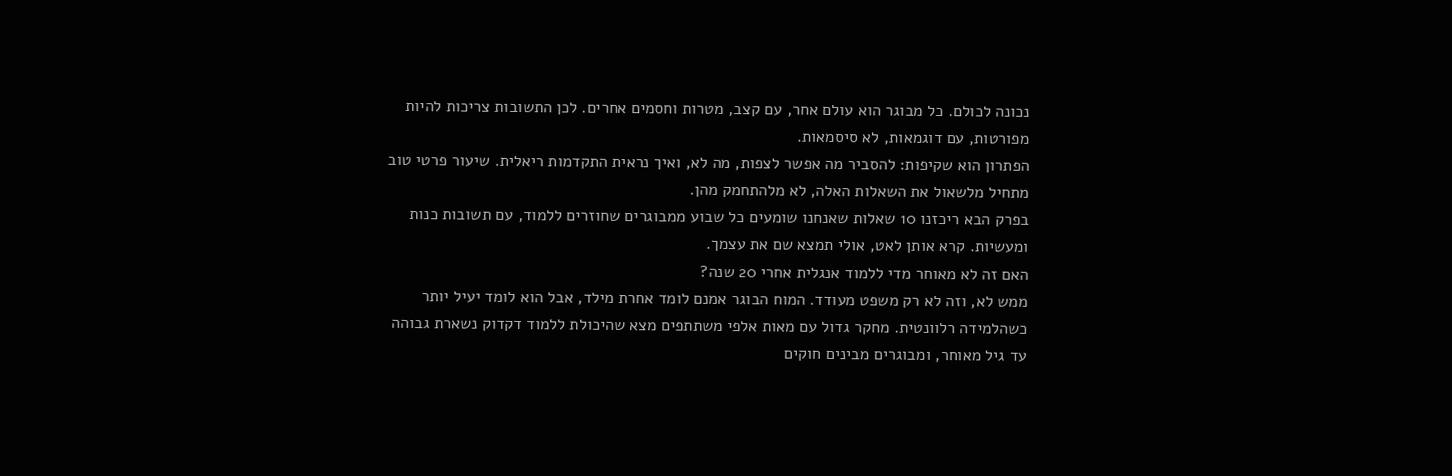נכונה לכולם. כל מבוגר הוא עולם אחר, עם קצב, מטרות וחסמים אחרים. לכן התשובות צריכות להיות מפורטות, עם דוגמאות, לא סיסמאות.
הפתרון הוא שקיפות: להסביר מה אפשר לצפות, מה לא, ואיך נראית התקדמות ריאלית. שיעור פרטי טוב מתחיל מלשאול את השאלות האלה, לא מלהתחמק מהן.
בפרק הבא ריכזנו 10 שאלות שאנחנו שומעים כל שבוע ממבוגרים שחוזרים ללמוד, עם תשובות כנות ומעשיות. קרא אותן לאט, אולי תמצא שם את עצמך.
האם זה לא מאוחר מדי ללמוד אנגלית אחרי 20 שנה?
ממש לא, וזה לא רק משפט מעודד. המוח הבוגר אמנם לומד אחרת מילד, אבל הוא לומד יעיל יותר כשהלמידה רלוונטית. מחקר גדול עם מאות אלפי משתתפים מצא שהיכולת ללמוד דקדוק נשארת גבוהה עד גיל מאוחר, ומבוגרים מבינים חוקים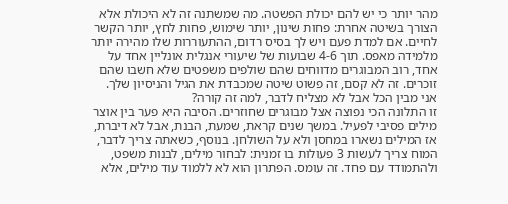מהר יותר כי יש להם יכולת הפשטה. מה שמשתנה זה לא היכולת אלא הצורך בשיטה אחרת: פחות שינון, יותר שימוש, פחות לחץ, יותר הקשר לחיים. אם למדת פעם ויש לך בסיס רדום, ההתעוררות שלו מהירה יותר מלמידה מאפס. תוך 4-6 שבועות של שיעורי אנגלית אונליין אחד על אחד, רוב המבוגרים מדווחים שהם שולפים משפטים שלא חשבו שהם זוכרים. זה לא קסם, זה פשוט שיטה שמכבדת את הגיל והניסיון שלך.
אני מבין הכל אבל לא מצליח לדבר, למה זה קורה?
זו התלונה הכי נפוצה אצל מבוגרים שחוזרים. הסיבה היא פער בין אוצר מילים פסיבי לפעיל. במשך שנים קראת, שמעת, הבנת, אבל לא דיברת, אז המילים נשארו במחסן ולא על השולחן. בנוסף, כשאתה צריך לדבר, המוח צריך לעשות 3 פעולות בו זמנית: לבחור מילים, לבנות משפט, ולהתמודד עם פחד. זה עומס. הפתרון הוא לא ללמוד עוד מילים, אלא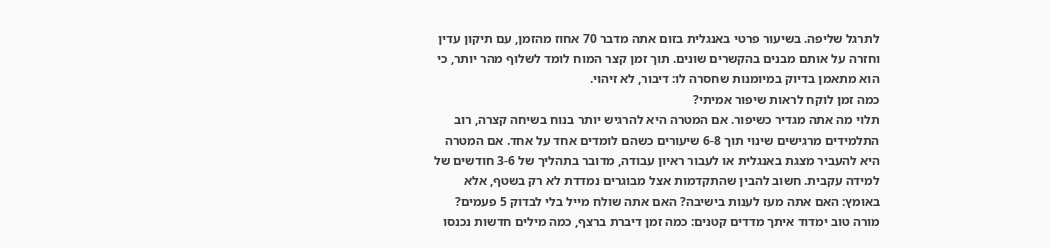לתרגל שליפה. בשיעור פרטי באנגלית בזום אתה מדבר 70 אחוז מהזמן, עם תיקון עדין וחזרה על אותם מבנים בהקשרים שונים. תוך זמן קצר המוח לומד לשלוף מהר יותר, כי הוא מתאמן בדיוק במיומנות שחסרה לו: דיבור, לא זיהוי.
כמה זמן לוקח לראות שיפור אמיתי?
תלוי מה אתה מגדיר כשיפור. אם המטרה היא להרגיש יותר בנוח בשיחה קצרה, רוב התלמידים מרגישים שינוי תוך 6-8 שיעורים כשהם לומדים אחד על אחד. אם המטרה היא להעביר מצגת באנגלית או לעבור ראיון עבודה, מדובר בתהליך של 3-6 חודשים של למידה עקבית. חשוב להבין שהתקדמות אצל מבוגרים נמדדת לא רק בשטף, אלא באומץ: האם אתה מעז לענות בישיבה? האם אתה שולח מייל בלי לבדוק 5 פעמים? מורה טוב ימדוד איתך מדדים קטנים: כמה זמן דיברת ברצף, כמה מילים חדשות נכנסו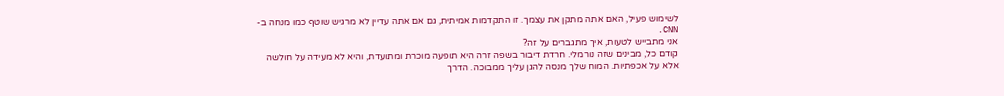לשימוש פעיל, האם אתה מתקן את עצמך. זו התקדמות אמיתית, גם אם אתה עדיין לא מרגיש שוטף כמו מנחה ב-CNN.
אני מתבייש לטעות, איך מתגברים על זה?
קודם כל, מבינים שזה נורמלי. חרדת דיבור בשפה זרה היא תופעה מוכרת ומתועדת, והיא לא מעידה על חולשה אלא על אכפתיות. המוח שלך מנסה להגן עליך ממבוכה. הדרך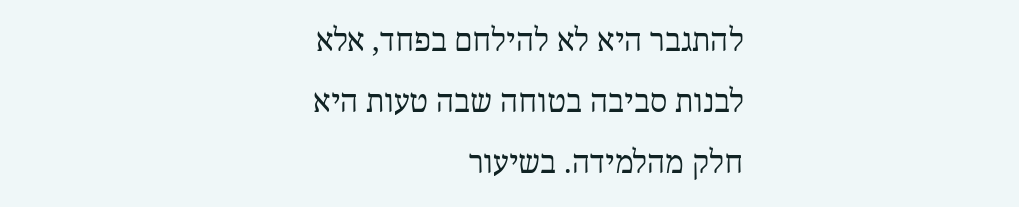להתגבר היא לא להילחם בפחד, אלא לבנות סביבה בטוחה שבה טעות היא חלק מהלמידה. בשיעור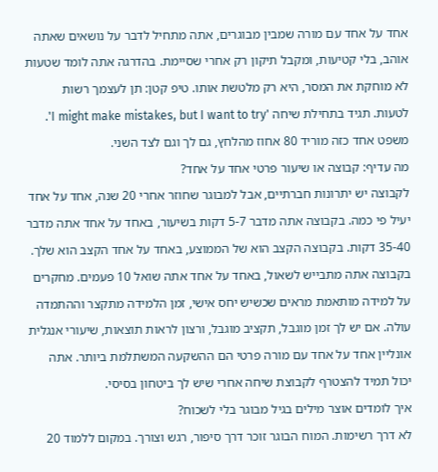אחד על אחד עם מורה שמבין מבוגרים, אתה מתחיל לדבר על נושאים שאתה אוהב, בלי קטיעות, ומקבל תיקון רק אחרי שסיימת. בהדרגה אתה לומד שטעות לא מוחקת את המסר, היא רק מלטשת אותו. טיפ קטן: תן לעצמך רשות לטעות. תגיד בתחילת שיחה 'I might make mistakes, but I want to try'. משפט אחד כזה מוריד 80 אחוז מהלחץ, גם לך וגם לצד השני.
מה עדיף: קבוצה או שיעור פרטי אחד על אחד?
לקבוצה יש יתרונות חברתיים, אבל למבוגר שחוזר אחרי 20 שנה, אחד על אחד יעיל פי כמה. בקבוצה אתה מדבר 5-7 דקות בשיעור, באחד על אחד אתה מדבר 35-40 דקות. בקבוצה הקצב הוא של הממוצע, באחד על אחד הקצב הוא שלך. בקבוצה אתה מתבייש לשאול, באחד על אחד אתה שואל 10 פעמים. מחקרים על למידה מותאמת מראים שכשיש יחס אישי, זמן הלמידה מתקצר וההתמדה עולה. אם יש לך זמן מוגבל, תקציב מוגבל, ורצון לראות תוצאות, שיעורי אנגלית אונליין אחד על אחד עם מורה פרטי הם ההשקעה המשתלמת ביותר. אתה יכול תמיד להצטרף לקבוצת שיחה אחרי שיש לך ביטחון בסיסי.
איך לומדים אוצר מילים בגיל מבוגר בלי לשכוח?
לא דרך רשימות. המוח הבוגר זוכר דרך סיפור, רגש וצורך. במקום ללמוד 20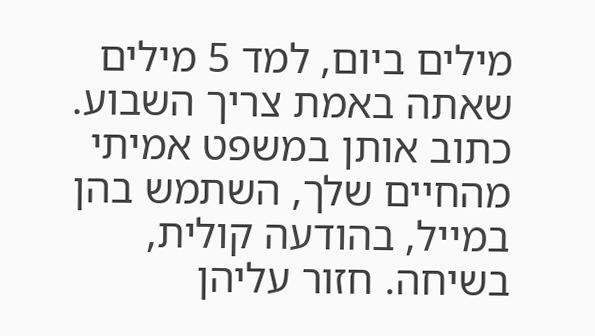מילים ביום, למד 5 מילים שאתה באמת צריך השבוע. כתוב אותן במשפט אמיתי מהחיים שלך, השתמש בהן במייל, בהודעה קולית, בשיחה. חזור עליהן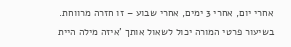אחרי יום, אחרי 3 ימים, אחרי שבוע – זו חזרה מרווחת. בשיעור פרטי המורה יכול לשאול אותך 'איזה מילה היית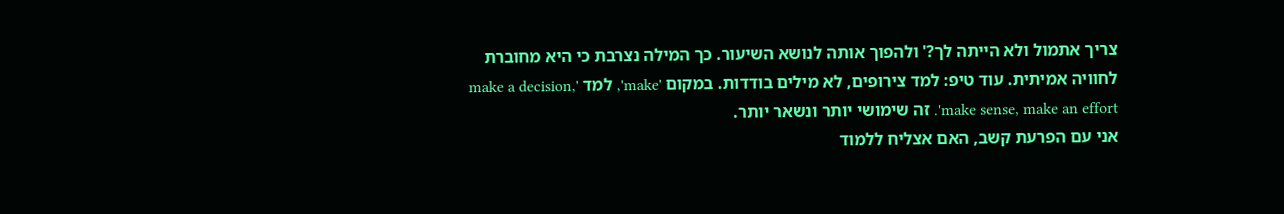צריך אתמול ולא הייתה לך?' ולהפוך אותה לנושא השיעור. כך המילה נצרבת כי היא מחוברת לחוויה אמיתית. עוד טיפ: למד צירופים, לא מילים בודדות. במקום 'make', למד 'make a decision, make sense, make an effort'. זה שימושי יותר ונשאר יותר.
אני עם הפרעת קשב, האם אצליח ללמוד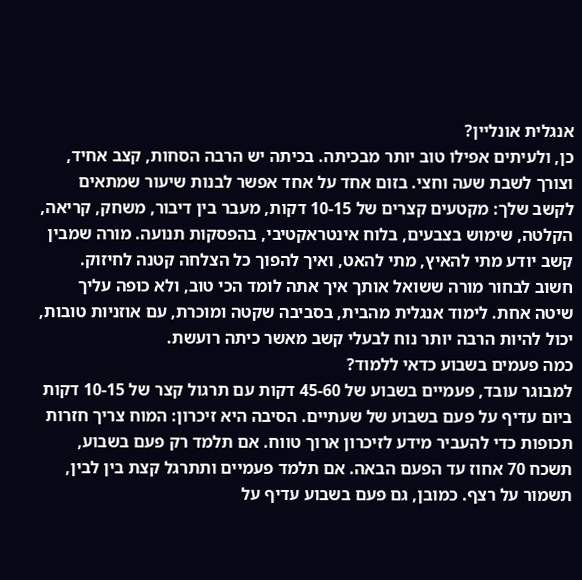אנגלית אונליין?
כן, ולעיתים אפילו טוב יותר מבכיתה. בכיתה יש הרבה הסחות, קצב אחיד, וצורך לשבת שעה וחצי. בזום אחד על אחד אפשר לבנות שיעור שמתאים לקשב שלך: מקטעים קצרים של 10-15 דקות, מעבר בין דיבור, משחק, קריאה, הקלטה, שימוש בצבעים, בלוח אינטראקטיבי, בהפסקות תנועה. מורה שמבין קשב יודע מתי להאיץ, מתי להאט, ואיך להפוך כל הצלחה קטנה לחיזוק. חשוב לבחור מורה ששואל אותך איך אתה לומד הכי טוב, ולא כופה עליך שיטה אחת. לימוד אנגלית מהבית, בסביבה שקטה ומוכרת, עם אוזניות טובות, יכול להיות הרבה יותר נוח לבעלי קשב מאשר כיתה רועשת.
כמה פעמים בשבוע כדאי ללמוד?
למבוגר עובד, פעמיים בשבוע של 45-60 דקות עם תרגול קצר של 10-15 דקות ביום עדיף על פעם בשבוע של שעתיים. הסיבה היא זיכרון: המוח צריך חזרות תכופות כדי להעביר מידע לזיכרון ארוך טווח. אם תלמד רק פעם בשבוע, תשכח 70 אחוז עד הפעם הבאה. אם תלמד פעמיים ותתרגל קצת בין לבין, תשמור על רצף. כמובן, גם פעם בשבוע עדיף על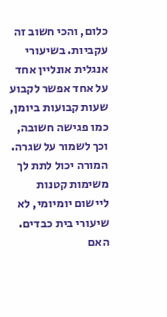כלום, והכי חשוב זה עקביות. בשיעורי אנגלית אונליין אחד על אחד אפשר לקבוע שעות קבועות ביומן, כמו פגישה חשובה, וכך לשמור על שגרה. המורה יכול לתת לך משימות קטנות ליישום יומיומי, לא שיעורי בית כבדים.
האם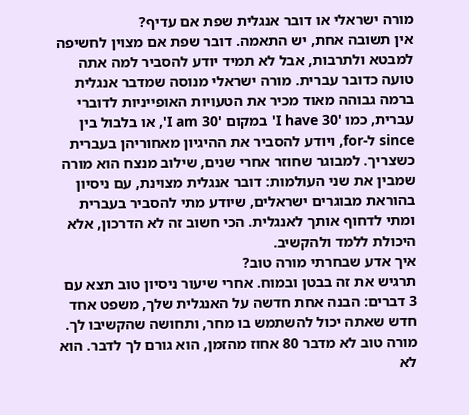מורה ישראלי או דובר אנגלית שפת אם עדיף?
אין תשובה אחת, יש התאמה. דובר שפת אם מצוין לחשיפה למבטא ולתרבות, אבל לא תמיד יודע להסביר למה אתה טועה כדובר עברית. מורה ישראלי מנוסה שמדבר אנגלית ברמה גבוהה מאוד מכיר את הטעויות האופייניות לדוברי עברית, כמו 'I have 30' במקום 'I am 30', או בלבול בין since ל-for, ויודע להסביר את ההיגיון מאחוריהן בעברית כשצריך. למבוגר שחוזר אחרי שנים, שילוב מנצח הוא מורה שמבין את שני העולמות: דובר אנגלית מצוינת, עם ניסיון בהוראת מבוגרים ישראלים, שיודע מתי להסביר בעברית ומתי לדחוף אותך לאנגלית. הכי חשוב זה לא הדרכון, אלא היכולת ללמד ולהקשיב.
איך אדע שבחרתי מורה טוב?
תרגיש את זה בבטן ובמוח. אחרי שיעור ניסיון טוב תצא עם 3 דברים: הבנה אחת חדשה על האנגלית שלך, משפט אחד חדש שאתה יכול להשתמש בו מחר, ותחושה שהקשיבו לך. מורה טוב לא מדבר 80 אחוז מהזמן, הוא גורם לך לדבר. הוא לא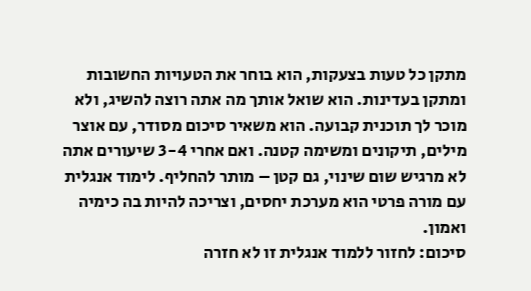מתקן כל טעות בצעקות, הוא בוחר את הטעויות החשובות ומתקן בעדינות. הוא שואל אותך מה אתה רוצה להשיג, ולא מוכר לך תוכנית קבועה. הוא משאיר סיכום מסודר, עם אוצר מילים, תיקונים ומשימה קטנה. ואם אחרי 3-4 שיעורים אתה לא מרגיש שום שינוי, גם קטן – מותר להחליף. לימוד אנגלית עם מורה פרטי הוא מערכת יחסים, וצריכה להיות בה כימיה ואמון.
סיכום: לחזור ללמוד אנגלית זו לא חזרה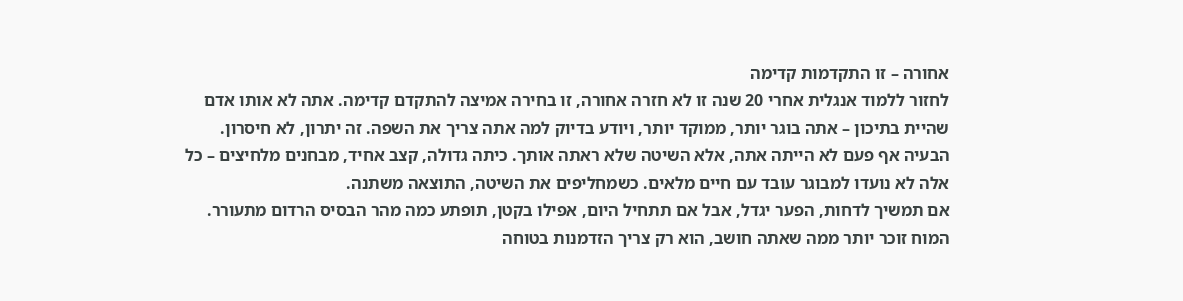אחורה – זו התקדמות קדימה
לחזור ללמוד אנגלית אחרי 20 שנה זו לא חזרה אחורה, זו בחירה אמיצה להתקדם קדימה. אתה לא אותו אדם שהיית בתיכון – אתה בוגר יותר, ממוקד יותר, ויודע בדיוק למה אתה צריך את השפה. זה יתרון, לא חיסרון.
הבעיה אף פעם לא הייתה אתה, אלא השיטה שלא ראתה אותך. כיתה גדולה, קצב אחיד, מבחנים מלחיצים – כל אלה לא נועדו למבוגר עובד עם חיים מלאים. כשמחליפים את השיטה, התוצאה משתנה.
אם תמשיך לדחות, הפער יגדל, אבל אם תתחיל היום, אפילו בקטן, תופתע כמה מהר הבסיס הרדום מתעורר. המוח זוכר יותר ממה שאתה חושב, הוא רק צריך הזדמנות בטוחה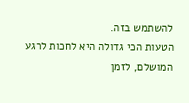להשתמש בזה.
הטעות הכי גדולה היא לחכות לרגע המושלם, לזמן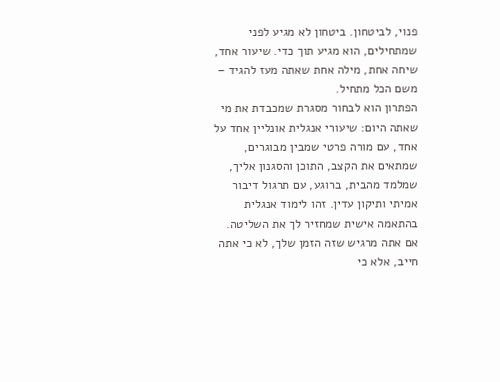פנוי, לביטחון. ביטחון לא מגיע לפני שמתחילים, הוא מגיע תוך כדי. שיעור אחד, שיחה אחת, מילה אחת שאתה מעז להגיד – משם הכל מתחיל.
הפתרון הוא לבחור מסגרת שמכבדת את מי שאתה היום: שיעורי אנגלית אונליין אחד על אחד, עם מורה פרטי שמבין מבוגרים, שמתאים את הקצב, התוכן והסגנון אליך, שמלמד מהבית, ברוגע, עם תרגול דיבור אמיתי ותיקון עדין. זהו לימוד אנגלית בהתאמה אישית שמחזיר לך את השליטה.
אם אתה מרגיש שזה הזמן שלך, לא כי אתה חייב, אלא כי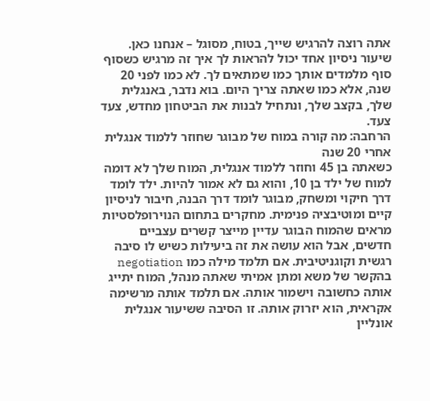אתה רוצה להרגיש שייך, בטוח, מסוגל – אנחנו כאן. שיעור ניסיון אחד יכול להראות לך איך זה מרגיש כשסוף סוף מלמדים אותך כמו שמתאים לך. לא כמו לפני 20 שנה, אלא כמו שאתה צריך היום. בוא נדבר, באנגלית שלך, בקצב שלך, ונתחיל לבנות את הביטחון מחדש, צעד צעד.
הרחבה: מה קורה במוח של מבוגר שחוזר ללמוד אנגלית אחרי 20 שנה
כשאתה בן 45 וחוזר ללמוד אנגלית, המוח שלך לא דומה למוח של ילד בן 10, והוא גם לא אמור להיות. ילד לומד דרך חיקוי ומשחק, מבוגר לומד דרך הבנה, חיבור לניסיון קיים ומוטיבציה פנימית. מחקרים בתחום הנוירופלסטיות מראים שהמוח הבוגר עדיין מייצר קשרים עצביים חדשים, אבל הוא עושה את זה ביעילות כשיש לו סיבה רגשית וקוגניטיבית. אם תלמד מילה כמו negotiation בהקשר של משא ומתן אמיתי שאתה מנהל, המוח יתייג אותה כחשובה וישמור אותה. אם תלמד אותה מרשימה אקראית, הוא יזרוק אותה. זו הסיבה ששיעור אנגלית אונליין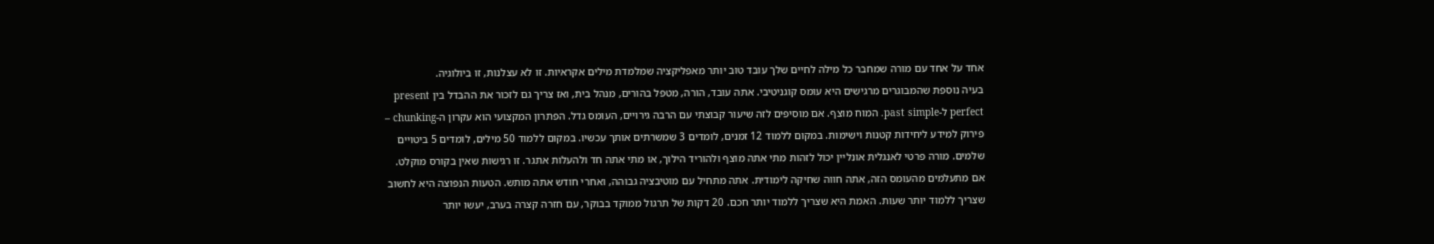אחד על אחד עם מורה שמחבר כל מילה לחיים שלך עובד טוב יותר מאפליקציה שמלמדת מילים אקראיות. זו לא עצלנות, זו ביולוגיה.
בעיה נוספת שהמבוגרים מרגישים היא עומס קוגניטיבי. אתה עובד, הורה, מטפל בהורים, מנהל בית, ואז צריך גם לזכור את ההבדל בין present perfect ל-past simple. המוח מוצף. אם מוסיפים לזה שיעור קבוצתי עם הרבה גירויים, העומס גדל. הפתרון המקצועי הוא עקרון ה-chunking – פירוק למידע ליחידות קטנות וישימות. במקום ללמוד 12 זמנים, לומדים 3 שמשרתים אותך עכשיו. במקום ללמוד 50 מילים, לומדים 5 ביטויים שלמים. מורה פרטי לאנגלית אונליין יכול לזהות מתי אתה מוצף ולהוריד הילוך, או מתי אתה חד ולהעלות אתגר. זו רגישות שאין בקורס מוקלט.
אם מתעלמים מהעומס הזה, אתה חווה שחיקה לימודית. אתה מתחיל עם מוטיבציה גבוהה, ואחרי חודש אתה מותש. הטעות הנפוצה היא לחשוב שצריך ללמוד יותר שעות. האמת היא שצריך ללמוד יותר חכם. 20 דקות של תרגול ממוקד בבוקר, עם חזרה קצרה בערב, יעשו יותר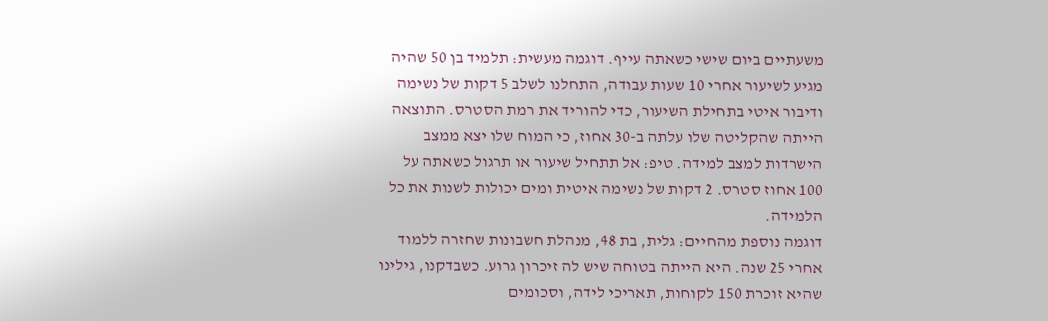משעתיים ביום שישי כשאתה עייף. דוגמה מעשית: תלמיד בן 50 שהיה מגיע לשיעור אחרי 10 שעות עבודה, התחלנו לשלב 5 דקות של נשימה ודיבור איטי בתחילת השיעור, כדי להוריד את רמת הסטרס. התוצאה הייתה שהקליטה שלו עלתה ב-30 אחוז, כי המוח שלו יצא ממצב הישרדות למצב למידה. טיפ: אל תתחיל שיעור או תרגול כשאתה על 100 אחוז סטרס. 2 דקות של נשימה איטית ומים יכולות לשנות את כל הלמידה.
דוגמה נוספת מהחיים: גלית, בת 48, מנהלת חשבונות שחזרה ללמוד אחרי 25 שנה. היא הייתה בטוחה שיש לה זיכרון גרוע. כשבדקנו, גילינו שהיא זוכרת 150 לקוחות, תאריכי לידה, וסכומים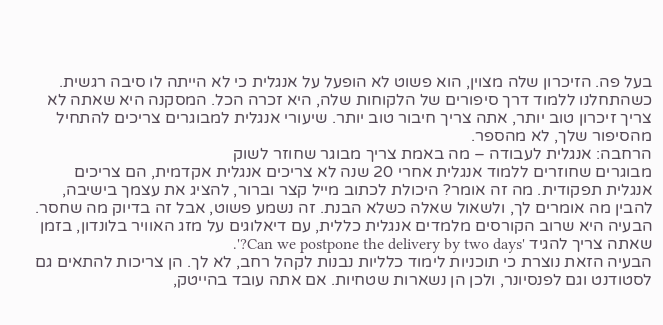בעל פה. הזיכרון שלה מצוין, הוא פשוט לא הופעל על אנגלית כי לא הייתה לו סיבה רגשית. כשהתחלנו ללמוד דרך סיפורים של הלקוחות שלה, היא זכרה הכל. המסקנה היא שאתה לא צריך זיכרון טוב יותר, אתה צריך חיבור טוב יותר. שיעורי אנגלית למבוגרים צריכים להתחיל מהסיפור שלך, לא מהספר.
הרחבה: אנגלית לעבודה – מה באמת צריך מבוגר שחוזר לשוק
מבוגרים שחוזרים ללמוד אנגלית אחרי 20 שנה לא צריכים אנגלית אקדמית, הם צריכים אנגלית תפקודית. מה זה אומר? היכולת לכתוב מייל קצר וברור, להציג את עצמך בישיבה, להבין מה אומרים לך, ולשאול שאלה כשלא הבנת. זה נשמע פשוט, אבל זה בדיוק מה שחסר. הבעיה היא שרוב הקורסים מלמדים אנגלית כללית, עם דיאלוגים על מזג האוויר בלונדון, בזמן שאתה צריך להגיד 'Can we postpone the delivery by two days?'.
הבעיה הזאת נוצרת כי תוכניות לימוד כלליות נבנות לקהל רחב, לא לך. הן צריכות להתאים גם לסטודנט וגם לפנסיונר, ולכן הן נשארות שטחיות. אם אתה עובד בהייטק,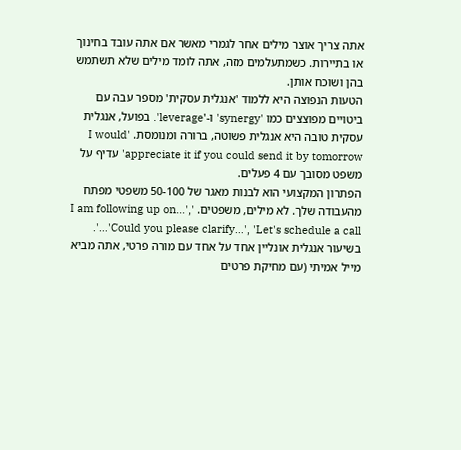אתה צריך אוצר מילים אחר לגמרי מאשר אם אתה עובד בחינוך או בתיירות. כשמתעלמים מזה, אתה לומד מילים שלא תשתמש בהן ושוכח אותן.
הטעות הנפוצה היא ללמוד 'אנגלית עסקית' מספר עבה עם ביטויים מפוצצים כמו 'synergy' ו-'leverage'. בפועל, אנגלית עסקית טובה היא אנגלית פשוטה, ברורה ומנומסת. 'I would appreciate it if you could send it by tomorrow' עדיף על משפט מסובך עם 4 פעלים.
הפתרון המקצועי הוא לבנות מאגר של 50-100 משפטי מפתח מהעבודה שלך. לא מילים, משפטים. 'I am following up on…', 'Could you please clarify…', 'Let's schedule a call…'. בשיעור אנגלית אונליין אחד על אחד עם מורה פרטי, אתה מביא מייל אמיתי (עם מחיקת פרטים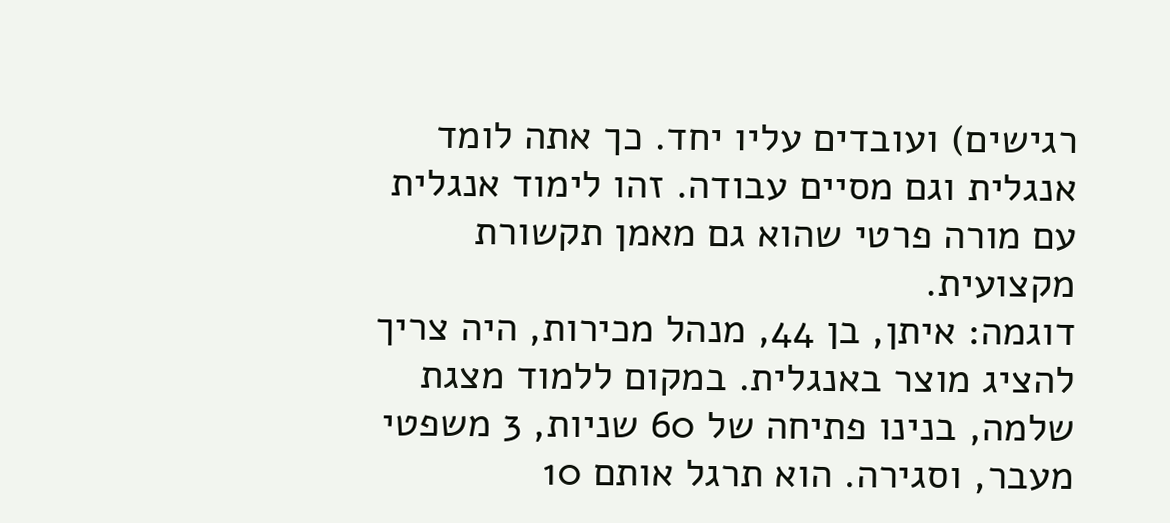רגישים) ועובדים עליו יחד. כך אתה לומד אנגלית וגם מסיים עבודה. זהו לימוד אנגלית עם מורה פרטי שהוא גם מאמן תקשורת מקצועית.
דוגמה: איתן, בן 44, מנהל מכירות, היה צריך להציג מוצר באנגלית. במקום ללמוד מצגת שלמה, בנינו פתיחה של 60 שניות, 3 משפטי מעבר, וסגירה. הוא תרגל אותם 10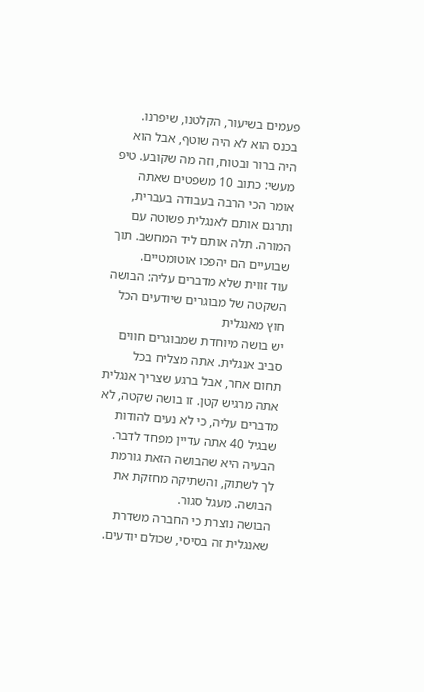פעמים בשיעור, הקלטנו, שיפרנו. בכנס הוא לא היה שוטף, אבל הוא היה ברור ובטוח, וזה מה שקובע. טיפ מעשי: כתוב 10 משפטים שאתה אומר הכי הרבה בעבודה בעברית, ותרגם אותם לאנגלית פשוטה עם המורה. תלה אותם ליד המחשב. תוך שבועיים הם יהפכו אוטומטיים.
עוד זווית שלא מדברים עליה: הבושה השקטה של מבוגרים שיודעים הכל חוץ מאנגלית
יש בושה מיוחדת שמבוגרים חווים סביב אנגלית. אתה מצליח בכל תחום אחר, אבל ברגע שצריך אנגלית אתה מרגיש קטן. זו בושה שקטה, לא מדברים עליה, כי לא נעים להודות שבגיל 40 אתה עדיין מפחד לדבר. הבעיה היא שהבושה הזאת גורמת לך לשתוק, והשתיקה מחזקת את הבושה. מעגל סגור.
הבושה נוצרת כי החברה משדרת שאנגלית זה בסיסי, שכולם יודעים.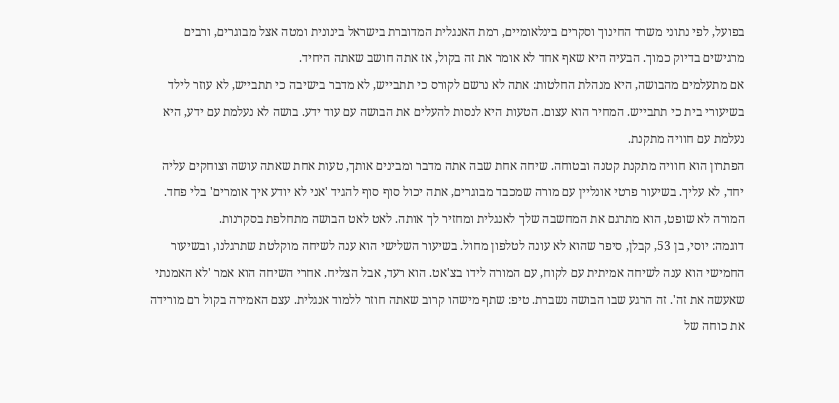בפועל, לפי נתוני משרד החינוך וסקרים בינלאומיים, רמת האנגלית המדוברת בישראל בינונית ומטה אצל מבוגרים, ורבים מרגישים בדיוק כמוך. הבעיה היא שאף אחד לא אומר את זה בקול, אז אתה חושב שאתה היחיד.
אם מתעלמים מהבושה, היא מנהלת החלטות: אתה לא נרשם לקורס כי תתבייש, לא מדבר בישיבה כי תתבייש, לא עוזר לילד בשיעורי בית כי תתבייש. המחיר הוא עצום. הטעות היא לנסות להעלים את הבושה עם עוד ידע. בושה לא נעלמת עם ידע, היא נעלמת עם חוויה מתקנת.
הפתרון הוא חוויה מתקנת קטנה ובטוחה. שיחה אחת שבה אתה מדבר ומבינים אותך, טעות אחת שאתה עושה וצוחקים עליה יחד, לא עליך. בשיעור פרטי אונליין עם מורה שמכבד מבוגרים, אתה יכול סוף סוף להגיד 'אני לא יודע איך אומרים' בלי פחד. המורה לא שופט, הוא מתרגם את המחשבה שלך לאנגלית ומחזיר לך אותה. לאט לאט הבושה מתחלפת בסקרנות.
דוגמה: יוסי, בן 53, קבלן, סיפר שהוא לא עונה לטלפון מחול. בשיעור השלישי הוא ענה לשיחה מוקלטת שתרגלנו, ובשיעור החמישי הוא ענה לשיחה אמיתית עם לקוח, עם המורה לידו בצ'אט. הוא רעד, אבל הצליח. אחרי השיחה הוא אמר 'לא האמנתי שאעשה את זה'. זה הרגע שבו הבושה נשברת. טיפ: שתף מישהו קרוב שאתה חוזר ללמוד אנגלית. עצם האמירה בקול רם מורידה את כוחה של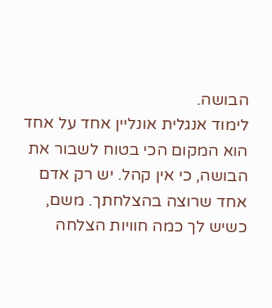הבושה.
לימוד אנגלית אונליין אחד על אחד הוא המקום הכי בטוח לשבור את הבושה, כי אין קהל. יש רק אדם אחד שרוצה בהצלחתך. משם, כשיש לך כמה חוויות הצלחה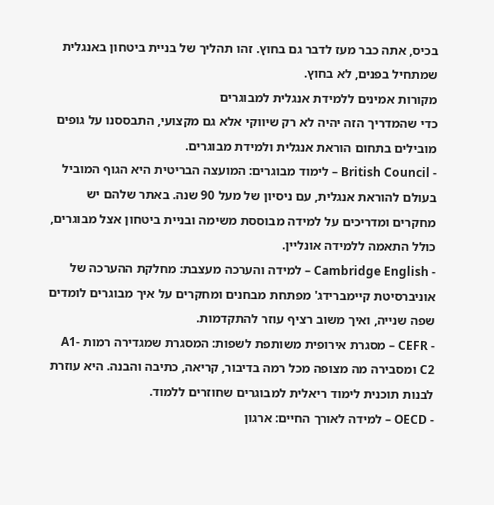בכיס, אתה כבר מעז לדבר גם בחוץ. זהו תהליך של בניית ביטחון באנגלית שמתחיל בפנים, לא בחוץ.
מקורות אמינים ללמידת אנגלית למבוגרים
כדי שהמדריך הזה יהיה לא רק שיווקי אלא גם מקצועי, התבססנו על גופים מובילים בתחום הוראת אנגלית ולמידת מבוגרים.
- British Council – לימוד מבוגרים: המועצה הבריטית היא הגוף המוביל בעולם להוראת אנגלית, עם ניסיון של מעל 90 שנה. באתר שלהם יש מחקרים ומדריכים על למידה מבוססת משימה ובניית ביטחון אצל מבוגרים, כולל התאמה ללמידה אונליין.
- Cambridge English – למידה והערכה מעצבת: מחלקת ההערכה של אוניברסיטת קיימברידג' מפתחת מבחנים ומחקרים על איך מבוגרים לומדים שפה שנייה, ואיך משוב רציף עוזר להתקדמות.
- CEFR – מסגרת אירופית משותפת לשפות: המסגרת שמגדירה רמות A1-C2 ומסבירה מה מצופה מכל רמה בדיבור, קריאה, כתיבה והבנה. היא עוזרת לבנות תוכנית לימוד ריאלית למבוגרים שחוזרים ללמוד.
- OECD – למידה לאורך החיים: ארגון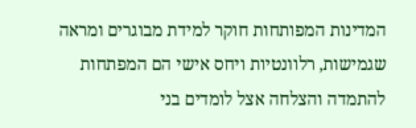המדינות המפותחות חוקר למידת מבוגרים ומראה שגמישות, רלוונטיות ויחס אישי הם המפתחות להתמדה והצלחה אצל לומדים בני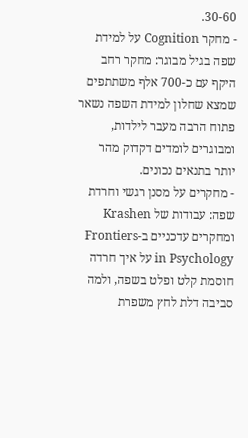30-60.
- מחקר Cognition על למידת שפה בגיל מבוגר: מחקר רחב היקף עם כ-700 אלף משתתפים שמצא שחלון למידת השפה נשאר פתוח הרבה מעבר לילדות, ומבוגרים לומדים דקדוק מהר יותר בתנאים נכונים.
- מחקרים על מסנן רגשי וחרדת שפה: עבודות של Krashen ומחקרים עדכניים ב-Frontiers in Psychology על איך חרדה חוסמת קלט ופלט בשפה, ולמה סביבה דלת לחץ משפרת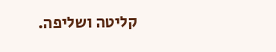קליטה ושליפה.